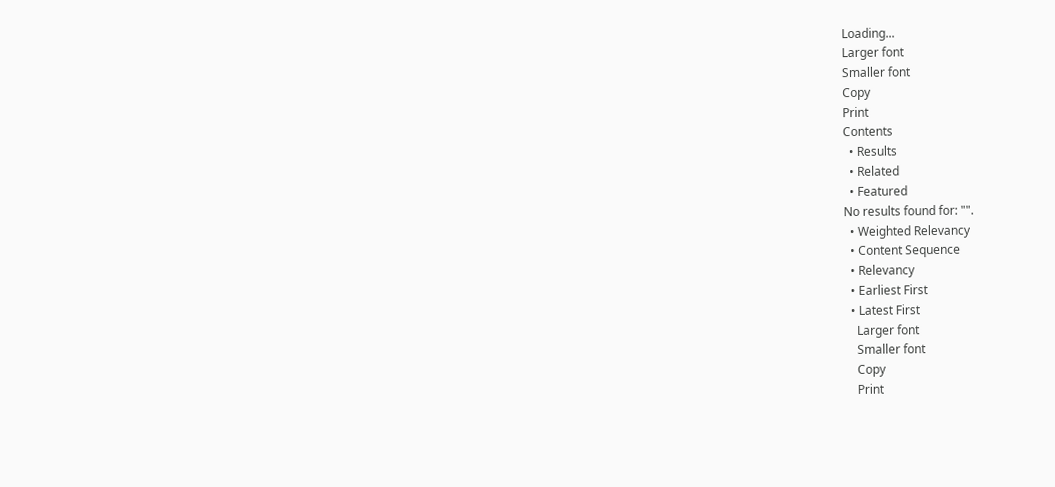Loading...
Larger font
Smaller font
Copy
Print
Contents
  • Results
  • Related
  • Featured
No results found for: "".
  • Weighted Relevancy
  • Content Sequence
  • Relevancy
  • Earliest First
  • Latest First
    Larger font
    Smaller font
    Copy
    Print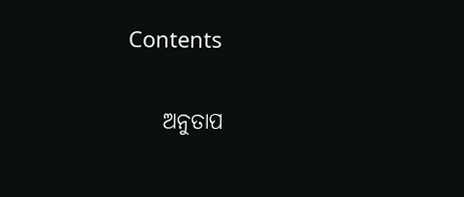Contents

    ଅନୁତାପ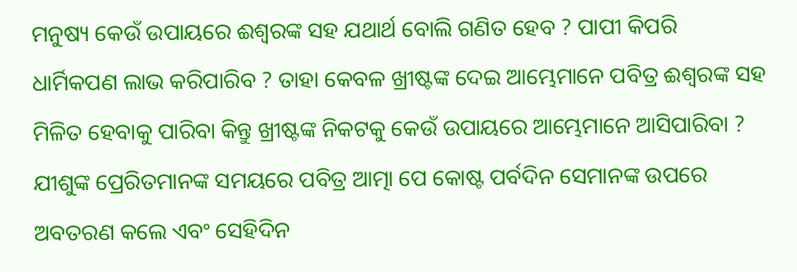ମନୁଷ୍ୟ କେଉଁ ଉପାୟରେ ଈଶ୍ବରଙ୍କ ସହ ଯଥାର୍ଥ ବୋଲି ଗଣିତ ହେବ ? ପାପୀ କିପରି ଧାର୍ମିକପଣ ଲାଭ କରିପାରିବ ? ତାହା କେବଳ ଖ୍ରୀଷ୍ଟଙ୍କ ଦେଇ ଆମ୍ଭେମାନେ ପବିତ୍ର ଈଶ୍ଵରଙ୍କ ସହ ମିଳିତ ହେବାକୁ ପାରିବା କିନ୍ତୁ ଖ୍ରୀଷ୍ଟଙ୍କ ନିକଟକୁ କେଉଁ ଉପାୟରେ ଆମ୍ଭେମାନେ ଆସିପାରିବା ? ଯୀଶୁଙ୍କ ପ୍ରେରିତମାନଙ୍କ ସମୟରେ ପବିତ୍ର ଆତ୍ମା ପେ କୋଷ୍ଟ ପର୍ବଦିନ ସେମାନଙ୍କ ଉପରେ ଅବତରଣ କଲେ ଏବଂ ସେହିଦିନ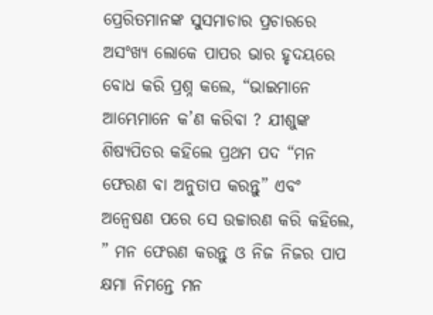ପ୍ରେରିତମାନଙ୍କ ସୁସମାଚାର ପ୍ରଚାରରେ ଅସଂଖ୍ୟ ଲୋକେ ପାପର ଭାର ହୃଦୟରେ ବୋଧ କରି ପ୍ରଶ୍ନ କଲେ, “ଭାଇମାନେ ଆମ୍ଭେମାନେ କ’ଣ କରିବା ? ଯୀଶୁଙ୍କ ଶିଷ୍ୟପିତର କହିଲେ ପ୍ରଥମ ପଦ “ମନ ଫେରଣ ବା ଅନୁତାପ କରନ୍ତୁ” ଏବଂ ଅନ୍ବେଷଣ ପରେ ସେ ଉଚ୍ଚାରଣ କରି କହିଲେ, ” ମନ ଫେରଣ କରନ୍ତୁ ଓ ନିଜ ନିଜର ପାପ କ୍ଷମା ନିମନ୍ତେ ମନ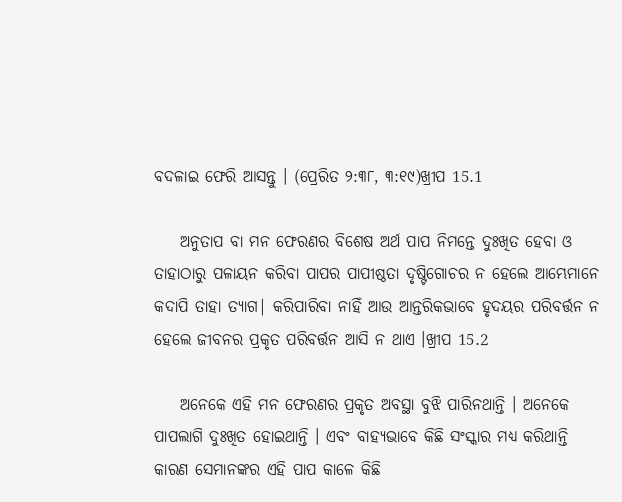ବଦଳାଇ ଫେରି ଆସନ୍ତୁ । (ପ୍ରେରିତ ୨:୩୮, ୩:୧୯)ଖ୍ରୀପ 15.1

    ଅନୁତାପ ବା ମନ ଫେରଣର ବିଶେଷ ଅର୍ଥ ପାପ ନିମନ୍ତେ ଦୁଃଖିତ ହେବା ଓ ତାହାଠାରୁ ପଳାୟନ କରିବା ପାପର ପାପୀଷ୍ଠତା ଦୃଷ୍ଟିଗୋଚର ନ ହେଲେ ଆମ୍ଭେମାନେ କଦାପି ତାହା ତ୍ୟାଗ| କରିପାରିବା ନାହିଁ ଆଉ ଆନ୍ତରିକଭାବେ ହୃଦୟର ପରିବର୍ତ୍ତନ ନ ହେଲେ ଜୀବନର ପ୍ରକୃତ ପରିବର୍ତ୍ତନ ଆସି ନ ଥାଏ ।ଖ୍ରୀପ 15.2

    ଅନେକେ ଏହି ମନ ଫେରଣର ପ୍ରକୃତ ଅବସ୍ଥା ବୁଝି ପାରିନଥାନ୍ତି । ଅନେକେ ପାପଲାଗି ଦୁଃଖିତ ହୋଇଥାନ୍ତି । ଏବଂ ବାହ୍ୟଭାବେ କିଛି ସଂସ୍କାର ମଧ୍ୟ କରିଥାନ୍ତି କାରଣ ସେମାନଙ୍କର ଏହି ପାପ କାଳେ କିଛି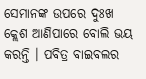ସେମାନଙ୍କ ଉପରେ ଦୁଃଖ କ୍ଲେଶ ଆଣିପାରେ ବୋଲି ଭୟ କରନ୍ତି । ପବିତ୍ର ବାଇବଲର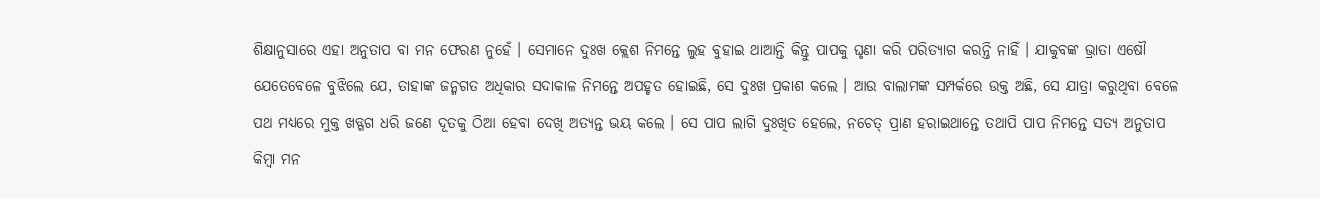ଶିକ୍ଷାନୁସାରେ ଏହା ଅନୁତାପ ବା ମନ ଫେରଣ ନୁହେଁ । ସେମାନେ ଦୁଃଖ କ୍ଲେଶ ନିମନ୍ତେ ଲୁହ ବୁହାଇ ଥାଆନ୍ତି କିନ୍ତୁ ପାପକୁ ଘୃଣା କରି ପରିତ୍ୟାଗ କରନ୍ତି ନାହିଁ । ଯାକୁବଙ୍କ ଭ୍ରାତା ଏଷୌ ଯେତେବେଳେ ବୁଝିଲେ ଯେ, ତାହାଙ୍କ ଜନ୍ମଗତ ଅଧିକାର ସଦାକାଳ ନିମନ୍ତେ ଅପହୃତ ହୋଇଛି, ସେ ଦୁଃଖ ପ୍ରକାଶ କଲେ । ଆଉ ବାଲାମଙ୍କ ସମ୍ପର୍କରେ ଉକ୍ତ ଅଛି, ସେ ଯାତ୍ରା କରୁଥିବା ବେଳେ ପଥ ମଧ୍ୟରେ ମୁକ୍ତ ଖଡ୍ଗଗ ଧରି ଜଣେ ଦୂତକୁ ଠିଆ ହେବା ଦେଖି ଅତ୍ୟନ୍ତ ଭୟ କଲେ । ସେ ପାପ ଲାଗି ଦୁଃଖିତ ହେଲେ, ନଚେତ୍ ପ୍ରାଣ ହରାଇଥାନ୍ତେ ତଥାପି ପାପ ନିମନ୍ତେ ସତ୍ୟ ଅନୁତାପ କିମ୍ବା ମନ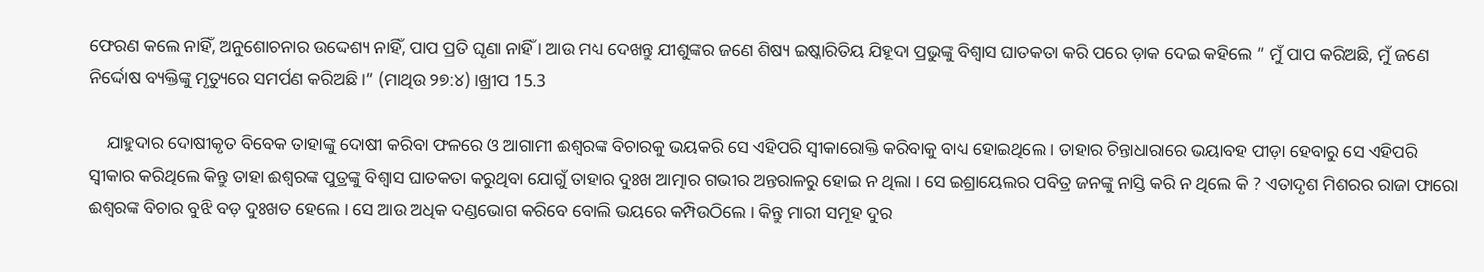ଫେରଣ କଲେ ନାହିଁ, ଅନୁଶୋଚନାର ଉଦ୍ଦେଶ୍ୟ ନାହିଁ, ପାପ ପ୍ରତି ଘୃଣା ନାହିଁ । ଆଉ ମଧ୍ୟ ଦେଖନ୍ତୁ ଯୀଶୁଙ୍କର ଜଣେ ଶିଷ୍ୟ ଇଷ୍କାରିତିୟ ଯିହୂଦା ପ୍ରଭୁଙ୍କୁ ବିଶ୍ଵାସ ଘାତକତା କରି ପରେ ଡ଼ାକ ଦେଇ କହିଲେ ” ମୁଁ ପାପ କରିଅଛି, ମୁଁ ଜଣେ ନିର୍ଦ୍ଦୋଷ ବ୍ୟକ୍ତିଙ୍କୁ ମୃତ୍ୟୁରେ ସମର୍ପଣ କରିଅଛି ।” (ମାଥିଉ ୨୭:୪) ।ଖ୍ରୀପ 15.3

    ଯାହୁଦାର ଦୋଷୀକୃତ ବିବେକ ତାହାଙ୍କୁ ଦୋଷୀ କରିବା ଫଳରେ ଓ ଆଗାମୀ ଈଶ୍ବରଙ୍କ ବିଚାରକୁ ଭୟକରି ସେ ଏହିପରି ସ୍ଵୀକାରୋକ୍ତି କରିବାକୁ ବାଧ୍ୟ ହୋଇଥିଲେ । ତାହାର ଚିନ୍ତାଧାରାରେ ଭୟାବହ ପୀଡ଼ା ହେବାରୁ ସେ ଏହିପରି ସ୍ବୀକାର କରିଥିଲେ କିନ୍ତୁ ତାହା ଈଶ୍ବରଙ୍କ ପୁତ୍ରଙ୍କୁ ବିଶ୍ବାସ ଘାତକତା କରୁଥିବା ଯୋଗୁଁ ତାହାର ଦୁଃଖ ଆତ୍ମାର ଗଭୀର ଅନ୍ତରାଳରୁ ହୋଇ ନ ଥିଲା । ସେ ଇଶ୍ରାୟେଲର ପବିତ୍ର ଜନଙ୍କୁ ନାସ୍ତି କରି ନ ଥିଲେ କି ? ଏତାଦୃଶ ମିଶରର ରାଜା ଫାରୋ ଈଶ୍ବରଙ୍କ ବିଚାର ବୁଝି ବଡ଼ ଦୁଃଖତ ହେଲେ । ସେ ଆଉ ଅଧିକ ଦଣ୍ଡଭୋଗ କରିବେ ବୋଲି ଭୟରେ କମ୍ପିଉଠିଲେ । କିନ୍ତୁ ମାରୀ ସମୂହ ଦୁର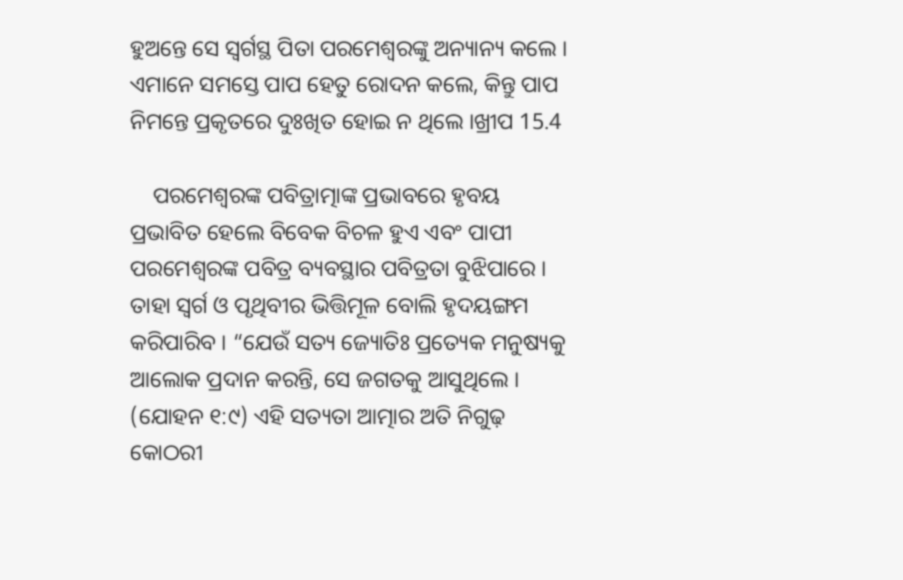ହୁଅନ୍ତେ ସେ ସ୍ଵର୍ଗସ୍ଥ ପିତା ପରମେଶ୍ବରଙ୍କୁ ଅନ୍ୟାନ୍ୟ କଲେ । ଏମାନେ ସମସ୍ତେ ପାପ ହେତୁ ରୋଦନ କଲେ, କିନ୍ତୁ ପାପ ନିମନ୍ତେ ପ୍ରକୃତରେ ଦୁଃଖିତ ହୋଇ ନ ଥିଲେ ।ଖ୍ରୀପ 15.4

    ପରମେଶ୍ବରଙ୍କ ପବିତ୍ରାତ୍ମାଙ୍କ ପ୍ରଭାବରେ ହୃବୟ ପ୍ରଭାବିତ ହେଲେ ବିବେକ ବିଚଳ ହୁଏ ଏବଂ ପାପୀ ପରମେଶ୍ବରଙ୍କ ପବିତ୍ର ବ୍ୟବସ୍ଥାର ପବିତ୍ରତା ବୁଝିପାରେ । ତାହା ସ୍ଵର୍ଗ ଓ ପୃଥିବୀର ଭିତ୍ତିମୂଳ ବୋଲି ହୃଦୟଙ୍ଗମ କରିପାରିବ । “ଯେଉଁ ସତ୍ୟ ଜ୍ୟୋତିଃ ପ୍ରତ୍ୟେକ ମନୁଷ୍ୟକୁ ଆଲୋକ ପ୍ରଦାନ କରନ୍ତି, ସେ ଜଗତକୁ ଆସୁଥିଲେ । (ଯୋହନ ୧:୯) ଏହି ସତ୍ୟତା ଆତ୍ମାର ଅତି ନିଗୁଢ଼ କୋଠରୀ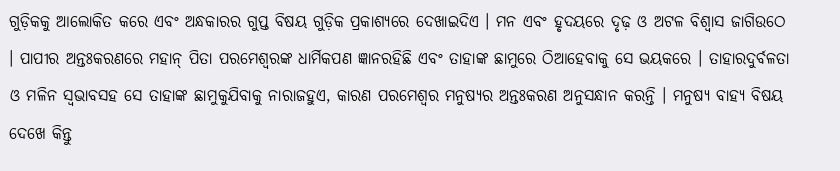ଗୁଡ଼ିକକୁ ଆଲୋକିତ କରେ ଏବଂ ଅନ୍ଧକାରର ଗୁପ୍ତ ବିଷୟ ଗୁଡ଼ିକ ପ୍ରକାଶ୍ୟରେ ଦେଖାଇଦିଏ । ମନ ଏବଂ ହୃଦୟରେ ଦୃଢ଼ ଓ ଅଟଳ ବିଶ୍ୱାସ ଜାଗିଉଠେ । ପାପୀର ଅନ୍ତଃକରଣରେ ମହାନ୍ ପିତା ପରମେଶ୍ବରଙ୍କ ଧାର୍ମିକପଣ ଜ୍ଞାନରହିଛି ଏବଂ ତାହାଙ୍କ ଛାମୁରେ ଠିଆହେବାକୁ ସେ ଭୟକରେ । ତାହାରଦୁର୍ବଳତା ଓ ମଳିନ ସ୍ଵଭାବସହ ସେ ତାହାଙ୍କ ଛାମୁକୁଯିବାକୁ ନାରାଜହୁଏ, କାରଣ ପରମେଶ୍ବର ମନୁଷ୍ୟର ଅନ୍ତଃକରଣ ଅନୁସନ୍ଧାନ କରନ୍ତି । ମନୁଷ୍ୟ ବାହ୍ୟ ବିଷୟ ଦେଖେ କିନ୍ତୁ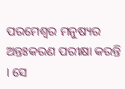ପରମେଶ୍ବର ମନୁଷ୍ୟର ଅନ୍ତଃକରଣ ପରୀକ୍ଷା କରନ୍ତି । ସେ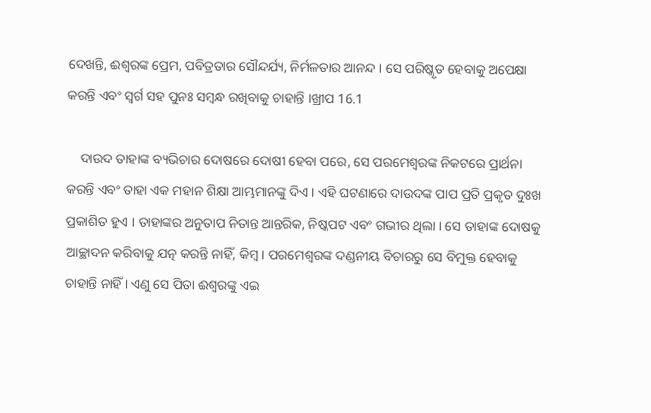ଦେଖନ୍ତି, ଈଶ୍ବରଙ୍କ ପ୍ରେମ, ପବିତ୍ରତାର ସୌନ୍ଦର୍ଯ୍ୟ, ନିର୍ମଳତାର ଆନନ୍ଦ । ସେ ପରିଷ୍କୃତ ହେବାକୁ ଅପେକ୍ଷା କରନ୍ତି ଏବଂ ସ୍ଵର୍ଗ ସହ ପୁନଃ ସମ୍ବନ୍ଧ ରଖିବାକୁ ଚାହାନ୍ତି ।ଖ୍ରୀପ 16.1

    ଦାଉଦ ତାହାଙ୍କ ବ୍ୟଭିଚାର ଦୋଷରେ ଦୋଷୀ ହେବା ପରେ, ସେ ପରମେଶ୍ବରଙ୍କ ନିକଟରେ ପ୍ରାର୍ଥନା କରନ୍ତି ଏବଂ ତାହା ଏକ ମହାନ ଶିକ୍ଷା ଆମ୍ଭମାନଙ୍କୁ ଦିଏ । ଏହି ଘଟଣାରେ ଦାଉଦଙ୍କ ପାପ ପ୍ରତି ପ୍ରକୃତ ଦୁଃଖ ପ୍ରକାଶିତ ହୁଏ । ତାହାଙ୍କର ଅନୁତାପ ନିତାନ୍ତ ଆନ୍ତରିକ, ନିଷ୍କପଟ ଏବଂ ଗଭୀର ଥିଲା । ସେ ତାହାଙ୍କ ଦୋଷକୁ ଆଚ୍ଛାଦନ କରିବାକୁ ଯତ୍ନ କରନ୍ତି ନାହିଁ, କିମ୍ବ। ପରମେଶ୍ବରଙ୍କ ଦଣ୍ଡନୀୟ ବିଚାରରୁ ସେ ବିମୁକ୍ତ ହେବାକୁ ଚାହାନ୍ତି ନାହିଁ । ଏଣୁ ସେ ପିତା ଈଶ୍ଵରଙ୍କୁ ଏଇ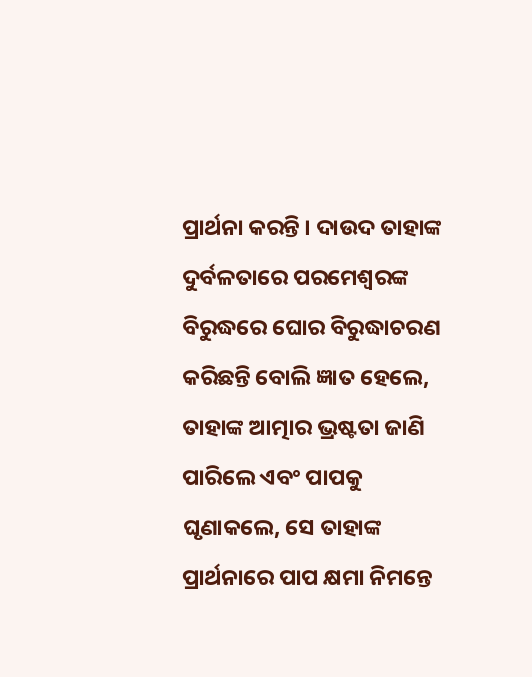ପ୍ରାର୍ଥନା କରନ୍ତି । ଦାଉଦ ତାହାଙ୍କ ଦୁର୍ବଳତାରେ ପରମେଶ୍ୱରଙ୍କ ବିରୁଦ୍ଧରେ ଘୋର ବିରୁଦ୍ଧାଚରଣ କରିଛନ୍ତି ବୋଲି ଜ୍ଞାତ ହେଲେ, ତାହାଙ୍କ ଆତ୍ମାର ଭ୍ରଷ୍ଟତା ଜାଣି ପାରିଲେ ଏବଂ ପାପକୁ ଘୃଣାକଲେ, ସେ ତାହାଙ୍କ ପ୍ରାର୍ଥନାରେ ପାପ କ୍ଷମା ନିମନ୍ତେ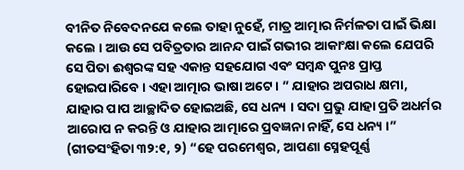ବୀନିତ ନିବେଦନଯେ କଲେ ତାହା ନୁହେଁ, ମାତ୍ର ଆତ୍ମାର ନିର୍ମଳତା ପାଇଁ ଭିକ୍ଷା କଲେ । ଆଉ ସେ ପବିତ୍ରତାର ଆନନ୍ଦ ପାଇଁ ଗଭୀର ଆକାଂକ୍ଷା କଲେ ଯେପରି ସେ ପିତା ଈଶ୍ବରଙ୍କ ସହ ଏକାନ୍ତ ସହଯୋଗ ଏବଂ ସମ୍ବନ୍ଧ ପୁନଃ ପ୍ରାପ୍ତ ହୋଇପାରିବେ । ଏହା ଆତ୍ମାର ଭାଷା ଅଟେ । ” ଯାହାର ଅପରାଧ କ୍ଷମା, ଯାହାର ପାପ ଆଚ୍ଛାଦିତ ହୋଇଅଛି, ସେ ଧନ୍ୟ । ସଦା ପ୍ରଭୁ ଯାହା ପ୍ରତି ଅଧର୍ମର ଆରୋପ ନ କରନ୍ତି ଓ ଯାହାର ଆତ୍ମାରେ ପ୍ରବଜ୍ଞନା ନାହିଁ, ସେ ଧନ୍ୟ ।” (ଗୀତସଂହିତା ୩୨:୧, ୨) “ହେ ପରମେଶ୍ଵର, ଆପଣା ସ୍ନେହପୂର୍ଣ୍ଣ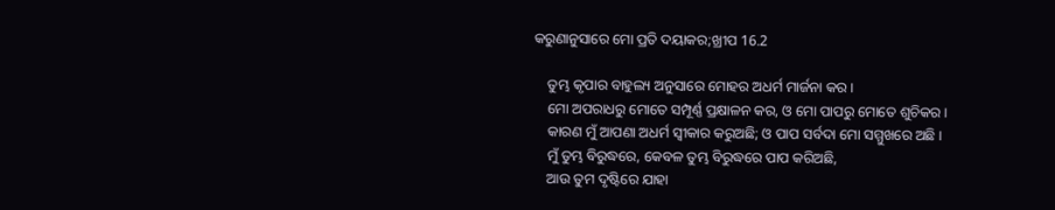କରୁଣାନୁସାରେ ମୋ ପ୍ରତି ଦୟାକର;ଖ୍ରୀପ 16.2

    ତୁମ୍ଭ କୃପାର ବାହୁଲ୍ୟ ଅନୁସାରେ ମୋହର ଅଧର୍ମ ମାର୍ଜନା କର ।
    ମୋ ଅପରାଧରୁ ମୋତେ ସମ୍ପୂର୍ଣ୍ଣ ପ୍ରକ୍ଷାଳନ କର, ଓ ମୋ ପାପରୁ ମୋତେ ଶୁଚିକର ।
    କାରଣ ମୁଁ ଆପଣା ଅଧର୍ମ ସ୍ଵୀକାର କରୁଅଛି; ଓ ପାପ ସର୍ବଦା ମୋ ସମ୍ମୁଖରେ ଅଛି ।
    ମୁଁ ତୁମ୍ଭ ବିରୁଦ୍ଧରେ, କେବଳ ତୁମ୍ଭ ବିରୁଦ୍ଧରେ ପାପ କରିଅଛି,
    ଆଉ ତୁମ ଦୃଷ୍ଟିରେ ଯାହା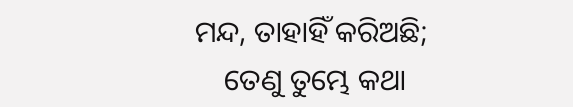ମନ୍ଦ, ତାହାହିଁ କରିଅଛି;
    ତେଣୁ ତୁମ୍ଭେ କଥା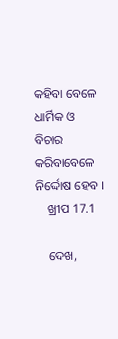କହିବା ବେଳେ ଧାର୍ମିକ ଓ ବିଚାର କରିବାବେଳେ ନିର୍ଦ୍ଦୋଷ ହେବ ।
    ଖ୍ରୀପ 17.1

    ଦେଖ,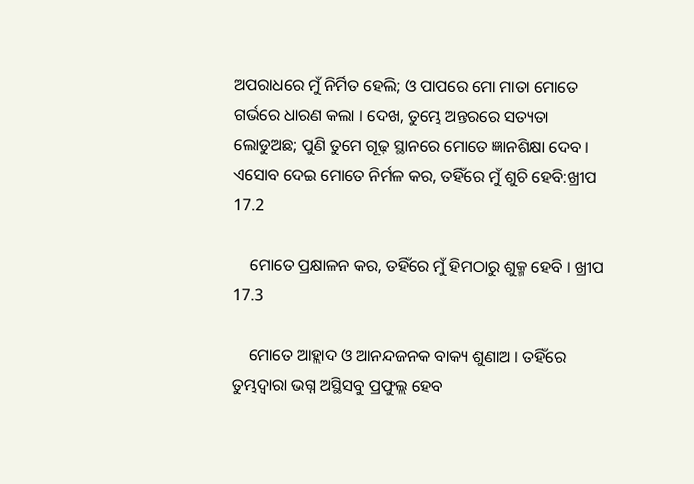ଅପରାଧରେ ମୁଁ ନିର୍ମିତ ହେଲି; ଓ ପାପରେ ମୋ ମାତା ମୋତେ ଗର୍ଭରେ ଧାରଣ କଲା । ଦେଖ, ତୁମ୍ଭେ ଅନ୍ତରରେ ସତ୍ୟତା ଲୋଡୁଅଛ; ପୁଣି ତୁମେ ଗୂଢ଼ ସ୍ଥାନରେ ମୋତେ ଜ୍ଞାନଶିକ୍ଷା ଦେବ । ଏସୋବ ଦେଇ ମୋତେ ନିର୍ମଳ କର, ତହିଁରେ ମୁଁ ଶୁଚି ହେବି:ଖ୍ରୀପ 17.2

    ମୋତେ ପ୍ରକ୍ଷାଳନ କର, ତହିଁରେ ମୁଁ ହିମଠାରୁ ଶୁକ୍ମ ହେବି । ଖ୍ରୀପ 17.3

    ମୋତେ ଆହ୍ଲାଦ ଓ ଆନନ୍ଦଜନକ ବାକ୍ୟ ଶୁଣାଅ । ତହିଁରେ ତୁମ୍ଭଦ୍ବାରା ଭଗ୍ନ ଅସ୍ଥିସବୁ ପ୍ରଫୁଲ୍ଲ ହେବ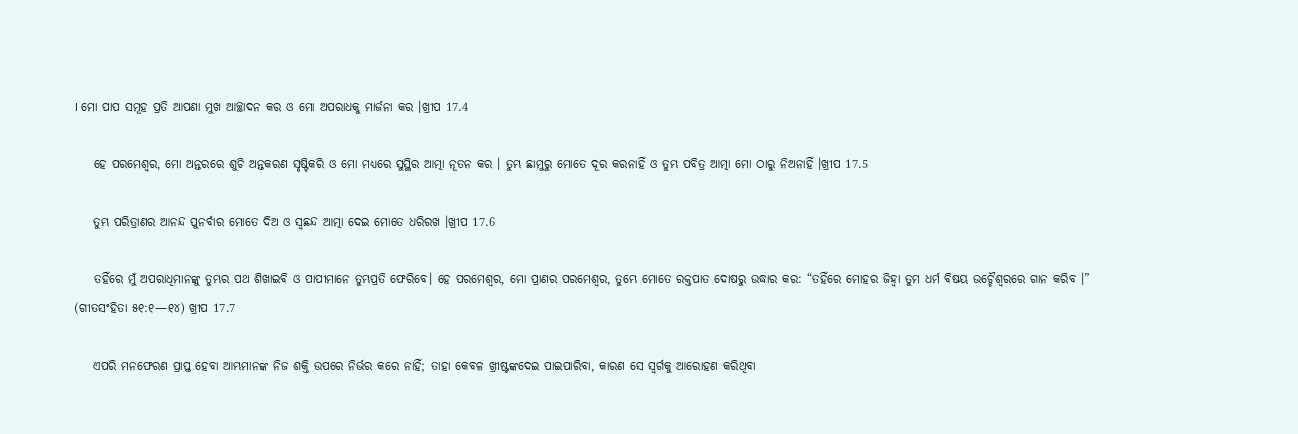। ମୋ ପାପ ସମୂହ ପ୍ରତି ଆପଣା ମୁଖ ଆଚ୍ଛାଦନ କର ଓ ମୋ ଅପରାଧକୁ ମାର୍ଜନା କର ।ଖ୍ରୀପ 17.4

    ହେ ପରମେଶ୍ଵର, ମୋ ଅନ୍ତରରେ ଶୁଚି ଅନ୍ତକରଣ ସୃଷ୍ଟିକରି ଓ ମୋ ମଧ୍ୟରେ ସୁସ୍ଥିର ଆତ୍ମା ନୂତନ କର । ତୁମ୍ଭ ଛାମୁରୁ ମୋତେ ଦୂର କରନାହିଁ ଓ ତୁମ୍ଭ ପବିତ୍ର ଆତ୍ମା ମୋ ଠାରୁ ନିଅନାହିଁ ।ଖ୍ରୀପ 17.5

    ତୁମ୍ଭ ପରିତ୍ରାଣର ଆନନ୍ଦ ପୁନର୍ବାର ମୋତେ ଦିଅ ଓ ସ୍ଵଛନ୍ଦ ଆତ୍ମା ଦେଇ ମୋତେ ଧରିରଖ ।ଖ୍ରୀପ 17.6

    ତହିଁରେ ମୁଁ ଅପରାଧିମାନଙ୍କୁ ତୁମ୍ଭର ପଥ ଶିଖାଇବି ଓ ପାପୀମାନେ ତୁମ୍ଭପ୍ରତି ଫେରିବେ। ହେ ପରମେଶ୍ବର, ମୋ ପ୍ରାଣର ପରମେଶ୍ବର, ତୁମ୍ଭେ ମୋତେ ରକ୍ତପାତ ଦୋଷରୁ ଉଦ୍ଧାର କର: “ତହିଁରେ ମୋହର ଜିହ୍ୱା ତୁମ ଧର୍ମ ବିଷୟ ଉଚ୍ଚୈଶ୍ୱରରେ ଗାନ କରିବ ।” (ଗୀତସଂହିତା ୫୧:୧—୧୪) ଖ୍ରୀପ 17.7

    ଏପରି ମନଫେରଣ ପ୍ରାପ୍ତ ହେବା ଆମ୍ଭମାନଙ୍କ ନିଜ ଶକ୍ତି ଉପରେ ନିର୍ଭର କରେ ନାହିଁ; ତାହା କେବଳ ଖ୍ରୀଷ୍ଟଙ୍କଦେଇ ପାଇପାରିବା, କାରଣ ସେ ସ୍ଵର୍ଗକୁ ଆରୋହଣ କରିଥିବା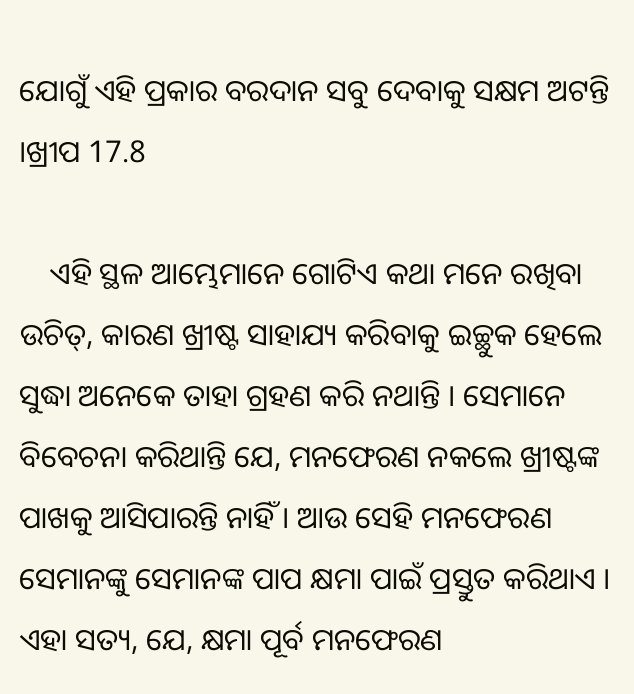ଯୋଗୁଁ ଏହି ପ୍ରକାର ବରଦାନ ସବୁ ଦେବାକୁ ସକ୍ଷମ ଅଟନ୍ତି ।ଖ୍ରୀପ 17.8

    ଏହି ସ୍ଥଳ ଆମ୍ଭେମାନେ ଗୋଟିଏ କଥା ମନେ ରଖିବା ଉଚିତ୍, କାରଣ ଖ୍ରୀଷ୍ଟ ସାହାଯ୍ୟ କରିବାକୁ ଇଚ୍ଛୁକ ହେଲେ ସୁଦ୍ଧା ଅନେକେ ତାହା ଗ୍ରହଣ କରି ନଥାନ୍ତି । ସେମାନେ ବିବେଚନା କରିଥାନ୍ତି ଯେ, ମନଫେରଣ ନକଲେ ଖ୍ରୀଷ୍ଟଙ୍କ ପାଖକୁ ଆସିପାରନ୍ତି ନାହିଁ । ଆଉ ସେହି ମନଫେରଣ ସେମାନଙ୍କୁ ସେମାନଙ୍କ ପାପ କ୍ଷମା ପାଇଁ ପ୍ରସ୍ତୁତ କରିଥାଏ । ଏହା ସତ୍ୟ, ଯେ, କ୍ଷମା ପୂର୍ବ ମନଫେରଣ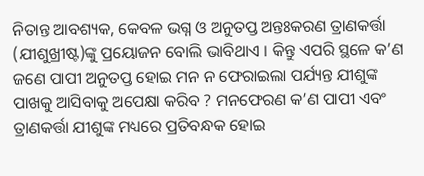ନିତାନ୍ତ ଆବଶ୍ୟକ, କେବଳ ଭଗ୍ନ ଓ ଅନୁତପ୍ତ ଅନ୍ତଃକରଣ ତ୍ରାଣକର୍ତ୍ତା (ଯୀଶୁଖ୍ରୀଷ୍ଟ)ଙ୍କୁ ପ୍ରୟୋଜନ ବୋଲି ଭାବିଥାଏ । କିନ୍ତୁ ଏପରି ସ୍ଥଳେ କ’ଣ ଜଣେ ପାପୀ ଅନୁତପ୍ତ ହୋଇ ମନ ନ ଫେରାଇଲା ପର୍ଯ୍ୟନ୍ତ ଯୀଶୁଙ୍କ ପାଖକୁ ଆସିବାକୁ ଅପେକ୍ଷା କରିବ ? ମନଫେରଣ କ’ଣ ପାପୀ ଏବଂ ତ୍ରାଣକର୍ତ୍ତା ଯୀଶୁଙ୍କ ମଧ୍ୟରେ ପ୍ରତିବନ୍ଧକ ହୋଇ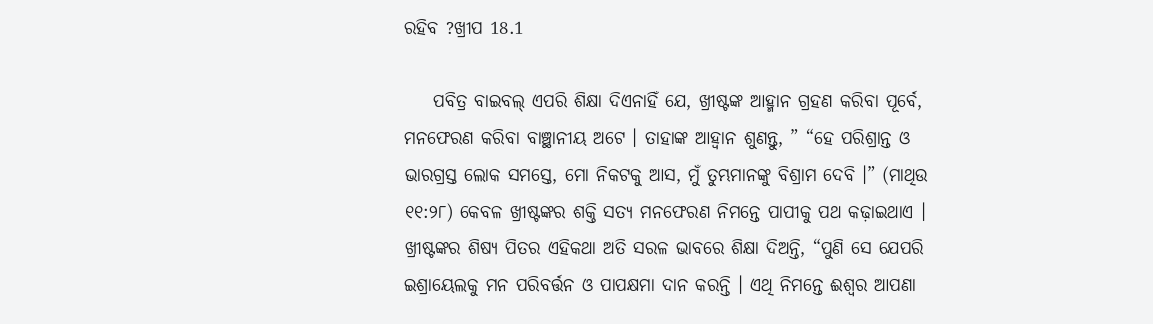ରହିବ ?ଖ୍ରୀପ 18.1

    ପବିତ୍ର ବାଇବଲ୍ ଏପରି ଶିକ୍ଷା ଦିଏନାହିଁ ଯେ, ଖ୍ରୀଷ୍ଟଙ୍କ ଆହ୍ମାନ ଗ୍ରହଣ କରିବା ପୂର୍ବେ, ମନଫେରଣ କରିବା ବାଞ୍ଛାନୀୟ ଅଟେ । ତାହାଙ୍କ ଆହ୍ୱାନ ଶୁଣନ୍ତୁ, ” “ହେ ପରିଶ୍ରାନ୍ତ ଓ ଭାରଗ୍ରସ୍ତ ଲୋକ ସମସ୍ତେ, ମୋ ନିକଟକୁ ଆସ, ମୁଁ ତୁମ୍ଭମାନଙ୍କୁ ବିଶ୍ରାମ ଦେବି ।” (ମାଥିଉ ୧୧:୨୮) କେବଳ ଖ୍ରୀଷ୍ଟଙ୍କର ଶକ୍ତି ସତ୍ୟ ମନଫେରଣ ନିମନ୍ତେ ପାପୀକୁ ପଥ କଢ଼ାଇଥାଏ । ଖ୍ରୀଷ୍ଟଙ୍କର ଶିଷ୍ୟ ପିତର ଏହିକଥା ଅତି ସରଳ ଭାବରେ ଶିକ୍ଷା ଦିଅନ୍ତି, “ପୁଣି ସେ ଯେପରି ଇଶ୍ରାୟେଲକୁ ମନ ପରିବର୍ତ୍ତନ ଓ ପାପକ୍ଷମା ଦାନ କରନ୍ତି । ଏଥି ନିମନ୍ତେ ଈଶ୍ବର ଆପଣା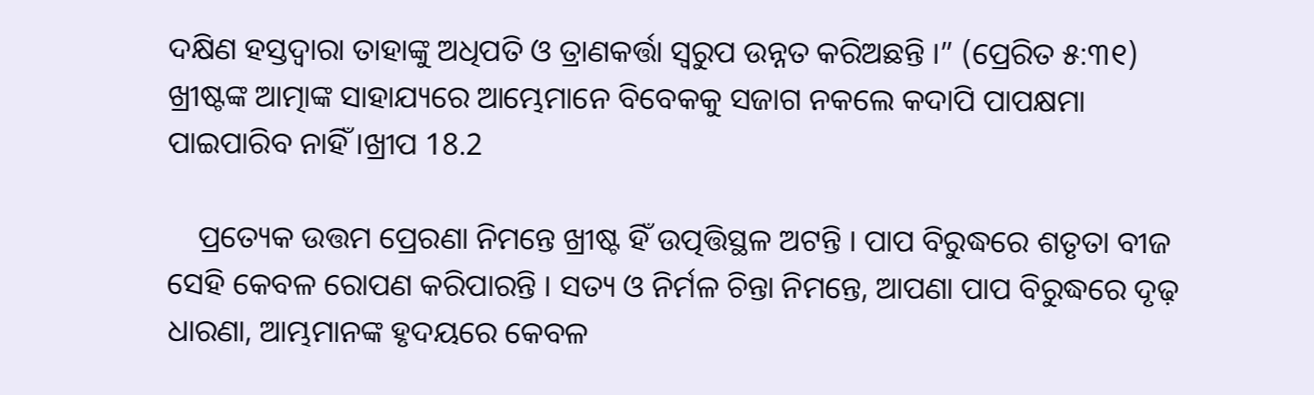ଦକ୍ଷିଣ ହସ୍ତଦ୍ବାରା ତାହାଙ୍କୁ ଅଧିପତି ଓ ତ୍ରାଣକର୍ତ୍ତା ସ୍ବରୁପ ଉନ୍ନତ କରିଅଛନ୍ତି ।” (ପ୍ରେରିତ ୫:୩୧) ଖ୍ରୀଷ୍ଟଙ୍କ ଆତ୍ମାଙ୍କ ସାହାଯ୍ୟରେ ଆମ୍ଭେମାନେ ବିବେକକୁ ସଜାଗ ନକଲେ କଦାପି ପାପକ୍ଷମା ପାଇପାରିବ ନାହିଁ ।ଖ୍ରୀପ 18.2

    ପ୍ରତ୍ୟେକ ଉତ୍ତମ ପ୍ରେରଣା ନିମନ୍ତେ ଖ୍ରୀଷ୍ଟ ହିଁ ଉତ୍ପତ୍ତିସ୍ଥଳ ଅଟନ୍ତି । ପାପ ବିରୁଦ୍ଧରେ ଶତୃତା ବୀଜ ସେହି କେବଳ ରୋପଣ କରିପାରନ୍ତି । ସତ୍ୟ ଓ ନିର୍ମଳ ଚିନ୍ତା ନିମନ୍ତେ, ଆପଣା ପାପ ବିରୁଦ୍ଧରେ ଦୃଢ଼ ଧାରଣା, ଆମ୍ଭମାନଙ୍କ ହୃଦୟରେ କେବଳ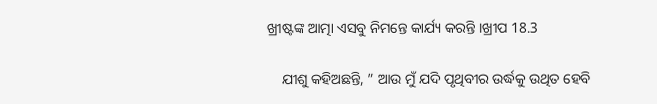ଖ୍ରୀଷ୍ଟଙ୍କ ଆତ୍ମା ଏସବୁ ନିମନ୍ତେ କାର୍ଯ୍ୟ କରନ୍ତି ।ଖ୍ରୀପ 18.3

    ଯୀଶୁ କହିଅଛନ୍ତି, ” ଆଉ ମୁଁ ଯଦି ପୃଥିବୀର ଉର୍ଦ୍ଧକୁ ଉଥିତ ହେବି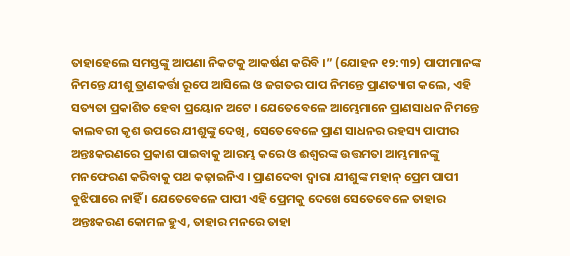ତାହାହେଲେ ସମସ୍ତଙ୍କୁ ଆପଣା ନିକଟକୁ ଆକର୍ଷଣ କରିବି ।” (ଯୋହନ ୧୨:୩୨) ପାପୀମାନଙ୍କ ନିମନ୍ତେ ଯୀଶୁ ତ୍ରାଣକର୍ତ୍ତା ରୂପେ ଆସିଲେ ଓ ଜଗତର ପାପ ନିମନ୍ତେ ପ୍ରାଣତ୍ୟାଗ କଲେ, ଏହି ସତ୍ୟତା ପ୍ରକାଶିତ ହେବା ପ୍ରୟୋନ ଅଟେ । ଯେତେବେଳେ ଆମ୍ଭେମାନେ ପ୍ରାଣସାଧନ ନିମନ୍ତେ କାଲବରୀ କୃଶ ଉପରେ ଯୀଶୁଙ୍କୁ ଦେଖି, ସେତେବେଳେ ପ୍ରାଣ ସାଧନର ରହସ୍ୟ ପାପୀର ଅନ୍ତଃକରଣରେ ପ୍ରକାଶ ପାଇବାକୁ ଆରମ୍ଭ କରେ ଓ ଈଶ୍ୱରଙ୍କ ଉତ୍ତମତା ଆମ୍ଭମାନଙ୍କୁ ମନଫେରଣ କରିବାକୁ ପଥ କଢ଼ାଇନିଏ । ପ୍ରାଣଦେବା ଦ୍ବାରା ଯୀଶୁଙ୍କ ମହାନ୍ ପ୍ରେମ ପାପୀ ବୁଝିପାରେ ନାହିଁ । ଯେତେବେଳେ ପାପୀ ଏହି ପ୍ରେମକୁ ଦେଖେ ସେତେବେଳେ ତାହାର ଅନ୍ତଃକରଣ କୋମଳ ହୁଏ, ତାହାର ମନରେ ତାହା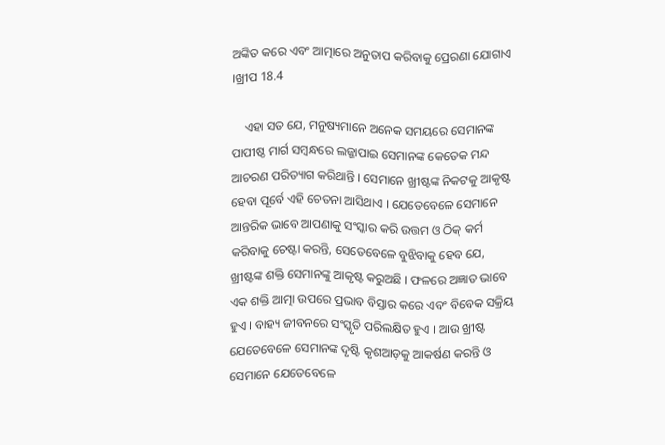ଅଙ୍କିତ କରେ ଏବଂ ଆତ୍ମାରେ ଅନୁତାପ କରିବାକୁ ପ୍ରେରଣା ଯୋଗାଏ ।ଖ୍ରୀପ 18.4

    ଏହା ସତ ଯେ, ମନୁଷ୍ୟମାନେ ଅନେକ ସମୟରେ ସେମାନଙ୍କ ପାପୀଷ୍ଠ ମାର୍ଗ ସମ୍ବନ୍ଧରେ ଲଜ୍ଜାପାଇ ସେମାନଙ୍କ କେତେକ ମନ୍ଦ ଆଚରଣ ପରିତ୍ୟାଗ କରିଥାନ୍ତି । ସେମାନେ ଖ୍ରୀଷ୍ଟଙ୍କ ନିକଟକୁ ଆକୃଷ୍ଟ ହେବା ପୂର୍ବେ ଏହି ଚେତନା ଆସିଥାଏ । ଯେତେବେଳେ ସେମାନେ ଆନ୍ତରିକ ଭାବେ ଆପଣାକୁ ସଂସ୍କାର କରି ଉତ୍ତମ ଓ ଠିକ୍ କର୍ମ କରିବାକୁ ଚେଷ୍ଟା କରନ୍ତି, ସେତେବେଳେ ବୁଝିବାକୁ ହେବ ଯେ, ଖ୍ରୀଷ୍ଟଙ୍କ ଶକ୍ତି ସେମାନଙ୍କୁ ଆକୃଷ୍ଟ କରୁଅଛି । ଫଳରେ ଅଜ୍ଞାତ ଭାବେ ଏକ ଶକ୍ତି ଆତ୍ମା ଉପରେ ପ୍ରଭାବ ବିସ୍ତାର କରେ ଏବଂ ବିବେକ ସକ୍ରିୟ ହୁଏ । ବାହ୍ୟ ଜୀବନରେ ସଂସ୍କୃତି ପରିଲକ୍ଷିତ ହୁଏ । ଆଉ ଖ୍ରୀଷ୍ଟ ଯେତେବେଳେ ସେମାନଙ୍କ ଦୃଷ୍ଟି କୃଶଆଡ଼କୁ ଆକର୍ଷଣ କରନ୍ତି ଓ ସେମାନେ ଯେତେବେଳେ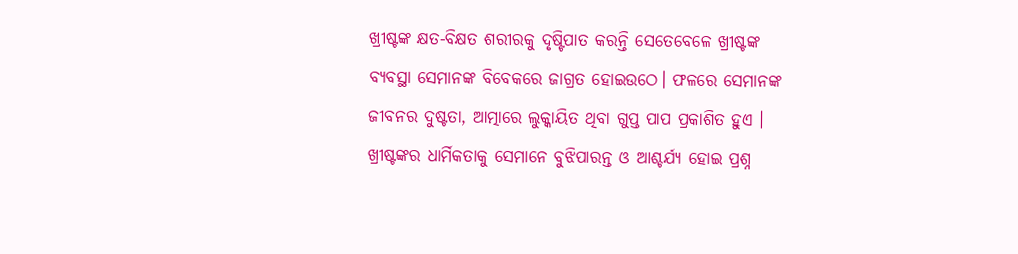ଖ୍ରୀଷ୍ଟଙ୍କ କ୍ଷତ-ବିକ୍ଷତ ଶରୀରକୁ ଦୃଷ୍ଟିପାତ କରନ୍ତି ସେତେବେଳେ ଖ୍ରୀଷ୍ଟଙ୍କ ବ୍ୟବସ୍ଥା ସେମାନଙ୍କ ବିବେକରେ ଜାଗ୍ରତ ହୋଇଉଠେ। ଫଳରେ ସେମାନଙ୍କ ଜୀବନର ଦୁଷ୍ଟତା, ଆତ୍ମାରେ ଲୁକ୍କାୟିତ ଥିବା ଗୁପ୍ତ ପାପ ପ୍ରକାଶିତ ହୁଏ । ଖ୍ରୀଷ୍ଟଙ୍କର ଧାର୍ମିକତାକୁ ସେମାନେ ବୁଝିପାରନ୍ତ ଓ ଆଶ୍ଚର୍ଯ୍ୟ ହୋଇ ପ୍ରଶ୍ନ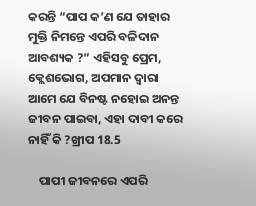କରନ୍ତି “ପାପ କ’ଣ ଯେ ତାହାର ମୁକ୍ତି ନିମନ୍ତେ ଏପରି ବଳିଦାନ ଆବଶ୍ୟକ ?” ଏହିସବୁ ପ୍ରେମ, କ୍ଲେଶଭୋଗ, ଅପମାନ ଦ୍ବାରା ଆମେ ଯେ ବିନଷ୍ଟ ନହୋଇ ଅନନ୍ତ ଜୀବନ ପାଇବା, ଏହା ଦାବୀ କରେ ନାହିଁ କି ?ଖ୍ରୀପ 18.5

    ପାପୀ ଜୀବନରେ ଏପରି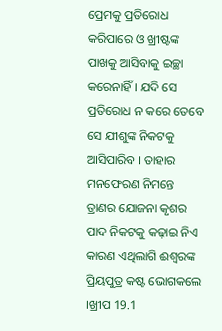ପ୍ରେମକୁ ପ୍ରତିରୋଧ କରିପାରେ ଓ ଖ୍ରୀଷ୍ଟଙ୍କ ପାଖକୁ ଆସିବାକୁ ଇଚ୍ଛା କରେନାହିଁ । ଯଦି ସେ ପ୍ରତିରୋଧ ନ କରେ ତେବେ ସେ ଯୀଶୁଙ୍କ ନିକଟକୁ ଆସିପାରିବ । ତାହାର ମନଫେରଣ ନିମନ୍ତେ ତ୍ରାଣର ଯୋଜନା କୃଶର ପାଦ ନିକଟକୁ କଢ଼ାଇ ନିଏ କାରଣ ଏଥିଲାଗି ଈଶ୍ଵରଙ୍କ ପ୍ରିୟପୁତ୍ର କଷ୍ଟ ଭୋଗକଲେ ।ଖ୍ରୀପ 19.1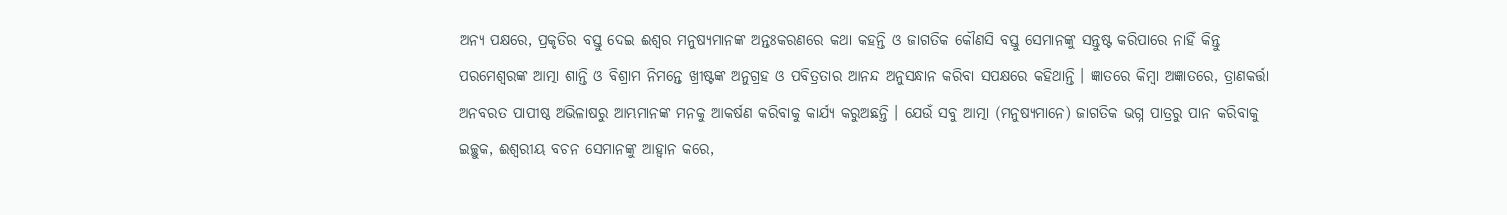ଅନ୍ୟ ପକ୍ଷରେ, ପ୍ରକୃତିର ବସ୍ତୁ ଦେଇ ଈଶ୍ଵର ମନୁଷ୍ୟମାନଙ୍କ ଅନ୍ତଃକରଣରେ କଥା କହନ୍ତି ଓ ଜାଗତିକ କୌଣସି ବସ୍ତୁ ସେମାନଙ୍କୁ ସନ୍ତୁଷ୍ଟ କରିପାରେ ନାହିଁ କିନ୍ତୁ ପରମେଶ୍ଵରଙ୍କ ଆତ୍ମା ଶାନ୍ତି ଓ ବିଶ୍ରାମ ନିମନ୍ତେ ଖ୍ରୀଷ୍ଟଙ୍କ ଅନୁଗ୍ରହ ଓ ପବିତ୍ରତାର ଆନନ୍ଦ ଅନୁସନ୍ଧାନ କରିବା ସପକ୍ଷରେ କହିଥାନ୍ତି । ଜ୍ଞାତରେ କିମ୍ବା ଅଜ୍ଞାତରେ, ତ୍ରାଣକର୍ତ୍ତା ଅନବରତ ପାପୀଷ୍ଠ ଅଭିଳାଷରୁ ଆମ୍ଭମାନଙ୍କ ମନକୁ ଆକର୍ଷଣ କରିବାକୁ କାର୍ଯ୍ୟ କରୁଅଛନ୍ତି । ଯେଉଁ ସବୁ ଆତ୍ମା (ମନୁଷ୍ୟମାନେ) ଜାଗତିକ ଭଗ୍ନ ପାତ୍ରରୁ ପାନ କରିବାକୁ ଇଚ୍ଛୁକ, ଈଶ୍ବରୀୟ ବଚନ ସେମାନଙ୍କୁ ଆହ୍ବାନ କରେ,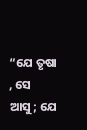“ଯେ ତୃଷା , ସେ ଆସୁ; ଯେ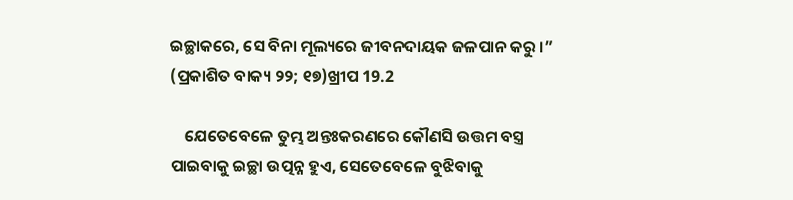ଇଚ୍ଛାକରେ, ସେ ବିନା ମୂଲ୍ୟରେ ଜୀବନଦାୟକ ଜଳପାନ କରୁ ।” (ପ୍ରକାଶିତ ବାକ୍ୟ ୨୨; ୧୭)ଖ୍ରୀପ 19.2

    ଯେତେବେଳେ ତୁମ୍ଭ ଅନ୍ତଃକରଣରେ କୌଣସି ଉତ୍ତମ ବସ୍ତ୍ର ପାଇବାକୁ ଇଚ୍ଛା ଉତ୍ପନ୍ନ ହୁଏ, ସେତେବେଳେ ବୁଝିବାକୁ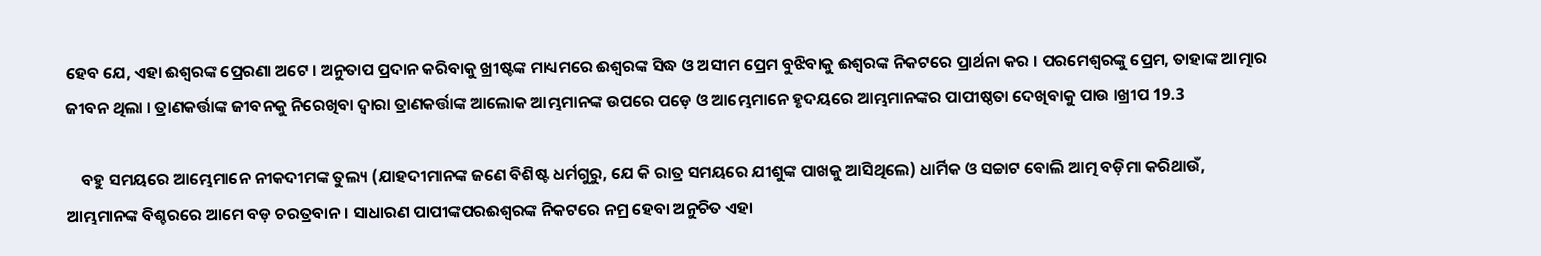ହେବ ଯେ, ଏହା ଈଶ୍ବରଙ୍କ ପ୍ରେରଣା ଅଟେ । ଅନୁତାପ ପ୍ରଦାନ କରିବାକୁ ଖ୍ରୀଷ୍ଟଙ୍କ ମାଧ୍ୟମରେ ଈଶ୍ବରଙ୍କ ସିଦ୍ଧ ଓ ଅସୀମ ପ୍ରେମ ବୁଝିବାକୁ ଈଶ୍ବରଙ୍କ ନିକଟରେ ପ୍ରାର୍ଥନା କର । ପରମେଶ୍ବରଙ୍କୁ ପ୍ରେମ, ତାହାଙ୍କ ଆତ୍ମାର ଜୀବନ ଥିଲା । ତ୍ରାଣକର୍ତ୍ତାଙ୍କ ଜୀବନକୁ ନିରେଖିବା ଦ୍ଵାରା ତ୍ରାଣକର୍ତ୍ତାଙ୍କ ଆଲୋକ ଆମ୍ଭମାନଙ୍କ ଉପରେ ପଡ଼େ ଓ ଆମ୍ଭେମାନେ ହୃଦୟରେ ଆମ୍ଭମାନଙ୍କର ପାପୀଷ୍ଠତା ଦେଖିବାକୁ ପାଉ ।ଖ୍ରୀପ 19.3

    ବହୁ ସମୟରେ ଆମ୍ଭେମାନେ ନୀକଦୀମଙ୍କ ତୁଲ୍ୟ (ଯାହଦୀମାନଙ୍କ ଜଣେ ବିଶିଷ୍ଟ ଧର୍ମଗୁରୁ, ଯେ କି ରାତ୍ର ସମୟରେ ଯୀଶୁଙ୍କ ପାଖକୁ ଆସିଥିଲେ) ଧାର୍ମିକ ଓ ସଚ୍ଚାଟ ବୋଲି ଆତ୍ମ ବଡ଼ିମା କରିଥାଉଁ, ଆମ୍ଭମାନଙ୍କ ବିଶ୍ଚରରେ ଆମେ ବଡ଼ ଚରତ୍ରବାନ । ସାଧାରଣ ପାପୀଙ୍କପରଈଶ୍ବରଙ୍କ ନିକଟରେ ନମ୍ର ହେବା ଅନୁଚିତ ଏହା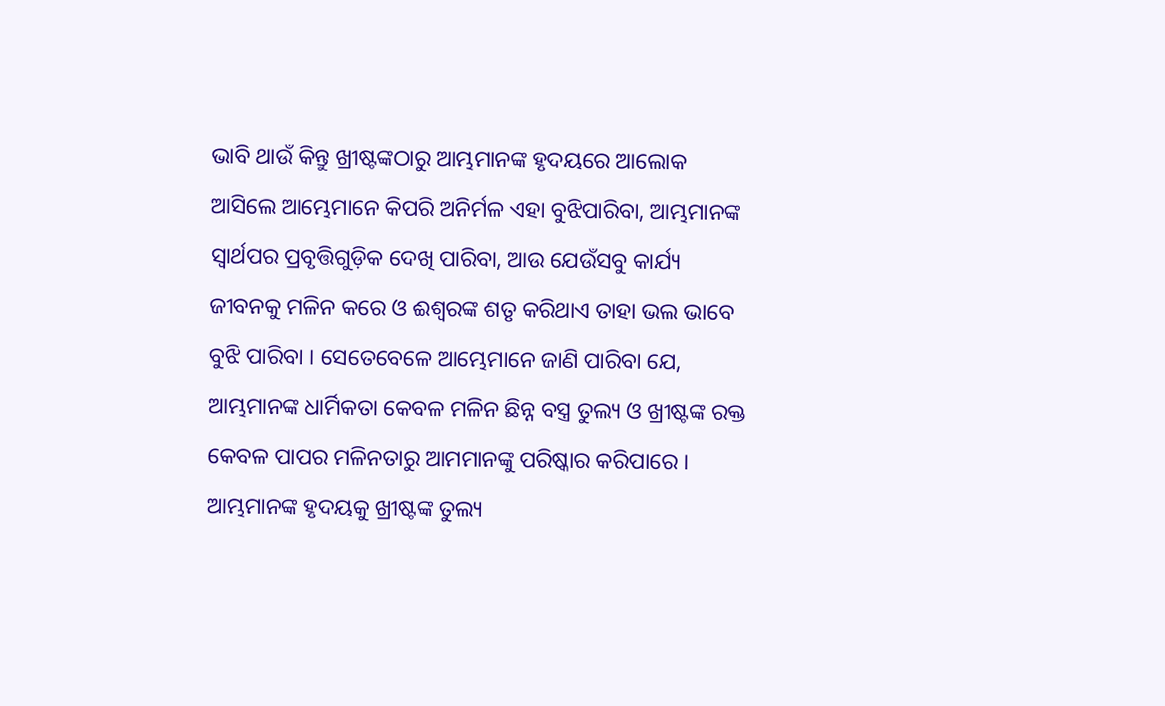ଭାବି ଥାଉଁ କିନ୍ତୁ ଖ୍ରୀଷ୍ଟଙ୍କଠାରୁ ଆମ୍ଭମାନଙ୍କ ହୃଦୟରେ ଆଲୋକ ଆସିଲେ ଆମ୍ଭେମାନେ କିପରି ଅନିର୍ମଳ ଏହା ବୁଝିପାରିବା, ଆମ୍ଭମାନଙ୍କ ସ୍ୱାର୍ଥପର ପ୍ରବୃତ୍ତିଗୁଡ଼ିକ ଦେଖି ପାରିବା, ଆଉ ଯେଉଁସବୁ କାର୍ଯ୍ୟ ଜୀବନକୁ ମଳିନ କରେ ଓ ଈଶ୍ବରଙ୍କ ଶତୃ କରିଥାଏ ତାହା ଭଲ ଭାବେ ବୁଝି ପାରିବା । ସେତେବେଳେ ଆମ୍ଭେମାନେ ଜାଣି ପାରିବା ଯେ, ଆମ୍ଭମାନଙ୍କ ଧାର୍ମିକତା କେବଳ ମଳିନ ଛିନ୍ନ ବସ୍ତ୍ର ତୁଲ୍ୟ ଓ ଖ୍ରୀଷ୍ଟଙ୍କ ରକ୍ତ କେବଳ ପାପର ମଳିନତାରୁ ଆମମାନଙ୍କୁ ପରିଷ୍କାର କରିପାରେ । ଆମ୍ଭମାନଙ୍କ ହୃଦୟକୁ ଖ୍ରୀଷ୍ଟଙ୍କ ତୁଲ୍ୟ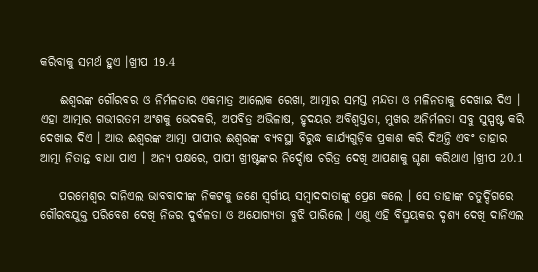କରିବାକୁ ସମର୍ଥ ହୁଏ ।ଖ୍ରୀପ 19.4

    ଈଶ୍ଵରଙ୍କ ଗୌରବର ଓ ନିର୍ମଳତାର ଏକମାତ୍ର ଆଲୋକ ରେଖା, ଆତ୍ମାର ସମସ୍ତ ମନ୍ଦତା ଓ ମଳିନତାକୁ ଦେଖାଇ ଦିଏ । ଏହା ଆତ୍ମାର ଗଭୀରତମ ଅଂଶକୁ ଭେଦକରି, ଅପବିତ୍ର ଅଭିଳାଷ, ହୃଦୟର ଅବିଶ୍ଵସ୍ତତା, ମୁଖର ଅନିର୍ମଳତା ସବୁ ସୁସ୍ପଷ୍ଟ କରି ଦେଖାଇ ଦିଏ । ଆଉ ଈଶ୍ବରଙ୍କ ଆତ୍ମା ପାପୀର ଈଶ୍ବରଙ୍କ ବ୍ୟବସ୍ଥା ବିରୁଦ୍ଧ କାର୍ଯ୍ୟଗୁଡ଼ିକ ପ୍ରକାଶ କରି ଦିଅନ୍ତି ଏବଂ ତାହାର ଆତ୍ମା ନିତାନ୍ତ ବାଧା ପାଏ । ଅନ୍ୟ ପକ୍ଷରେ, ପାପୀ ଖ୍ରୀଷ୍ଟଙ୍କର ନିର୍ଦ୍ଦୋଷ ଚରିତ୍ର ଦେଖି ଆପଣାକୁ ଘୃଣା କରିଥାଏ ।ଖ୍ରୀପ 20.1

    ପରମେଶ୍ବର ଦାନିଏଲ ଭାବବାଦୀଙ୍କ ନିକଟକୁ ଜଣେ ସ୍ବର୍ଗୀୟ ସମ୍ବାଦଦାତାଙ୍କୁ ପ୍ରେଣ କଲେ । ସେ ତାହାଙ୍କ ଚତୁର୍ଦ୍ଦିଗରେ ଗୌରବଯୁକ୍ତ ପରିବେଶ ଦେଖି ନିଜର ଦୁର୍ବଳତା ଓ ଅଯୋଗ୍ୟତା ବୁଝି ପାରିଲେ । ଏଣୁ ଏହି ବିସ୍ମୟକର ଦୃଶ୍ୟ ଦେଖି ଦାନିଏଲ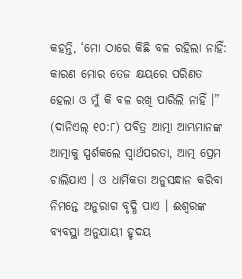କହନ୍ତି, ‘ମୋ ଠାରେ କିଛି ବଳ ରହିଲା ନାହିଁ: କାରଣ ମୋର ତେଜ କ୍ଷୟରେ ପରିଣତ ହେଲା ଓ ମୁଁ କି ବଳ ରଖି ପାରିଲି ନାହିଁ ।” (ଦାନିଏଲ୍ ୧୦:୮) ପବିତ୍ର ଆତ୍ମା ଆମ୍ଭମାନଙ୍କ ଆତ୍ମାକୁ ସ୍ପର୍ଶକଲେ ସ୍ବାର୍ଥପରତା, ଆତ୍ମ ପ୍ରେମ ଚାଲିଯାଏ । ଓ ଧାର୍ମିକତା ଅନୁସନ୍ଧାନ କରିବା ନିମନ୍ତେ ଅନୁରାଗ ବୃଦ୍ଧି ପାଏ । ଈଶ୍ଵରଙ୍କ ବ୍ୟବସ୍ଥା ଅନୁଯାୟୀ ହୃଦୟ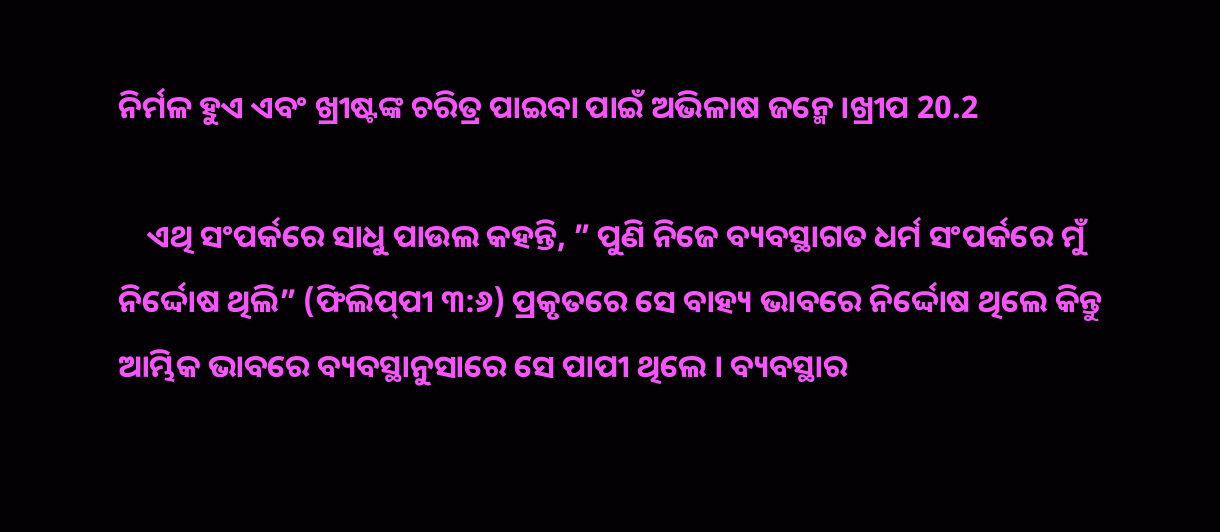ନିର୍ମଳ ହୁଏ ଏବଂ ଖ୍ରୀଷ୍ଟଙ୍କ ଚରିତ୍ର ପାଇବା ପାଇଁ ଅଭିଳାଷ ଜନ୍ମେ ।ଖ୍ରୀପ 20.2

    ଏଥି ସଂପର୍କରେ ସାଧୁ ପାଉଲ କହନ୍ତି, ” ପୁଣି ନିଜେ ବ୍ୟବସ୍ଥାଗତ ଧର୍ମ ସଂପର୍କରେ ମୁଁ ନିର୍ଦ୍ଦୋଷ ଥିଲି” (ଫିଲିପ୍‌ପୀ ୩:୬) ପ୍ରକୃତରେ ସେ ବାହ୍ୟ ଭାବରେ ନିର୍ଦ୍ଦୋଷ ଥିଲେ କିନ୍ତୁ ଆମ୍ଭିକ ଭାବରେ ବ୍ୟବସ୍ଥାନୁସାରେ ସେ ପାପୀ ଥିଲେ । ବ୍ୟବସ୍ଥାର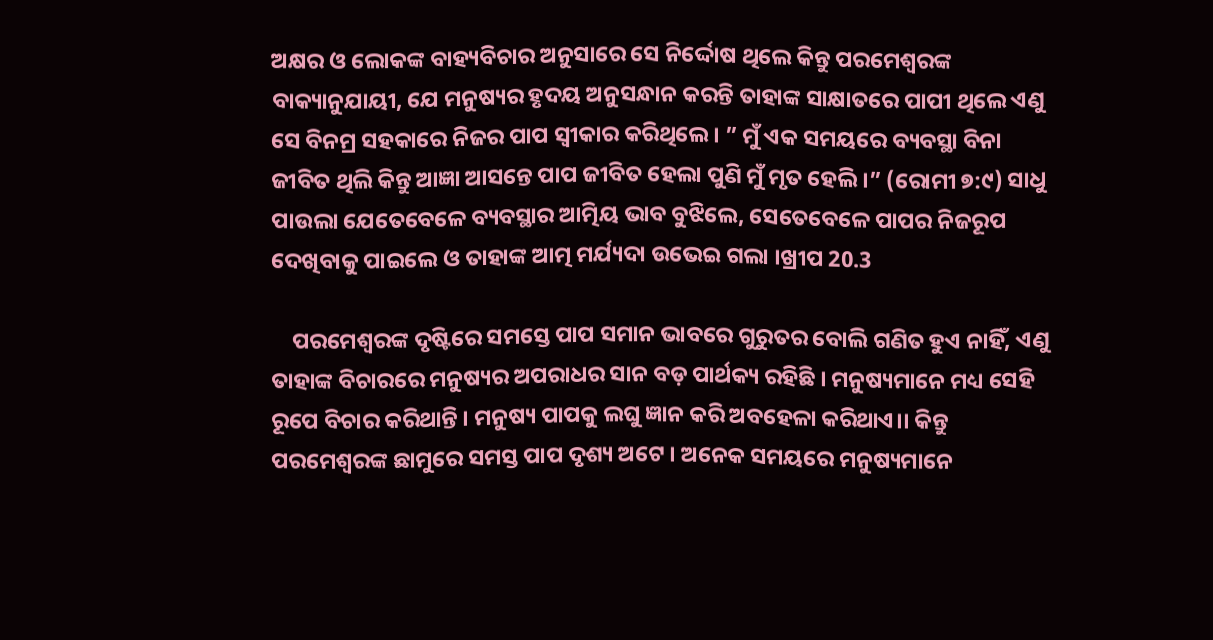ଅକ୍ଷର ଓ ଲୋକଙ୍କ ବାହ୍ୟବିଚାର ଅନୁସାରେ ସେ ନିର୍ଦ୍ଦୋଷ ଥିଲେ କିନ୍ତୁ ପରମେଶ୍ବରଙ୍କ ବାକ୍ୟାନୁଯାୟୀ, ଯେ ମନୁଷ୍ୟର ହୃଦୟ ଅନୁସନ୍ଧାନ କରନ୍ତି ତାହାଙ୍କ ସାକ୍ଷାତରେ ପାପୀ ଥିଲେ ଏଣୁ ସେ ବିନମ୍ର ସହକାରେ ନିଜର ପାପ ସ୍ବୀକାର କରିଥିଲେ। ” ମୁଁ ଏକ ସମୟରେ ବ୍ୟବସ୍ଥା ବିନା ଜୀବିତ ଥିଲି କିନ୍ତୁ ଆଜ୍ଞା ଆସନ୍ତେ ପାପ ଜୀବିତ ହେଲା ପୁଣି ମୁଁ ମୃତ ହେଲି ।” (ରୋମୀ ୭:୯) ସାଧୁ ପାଉଲା ଯେତେବେଳେ ବ୍ୟବସ୍ଥାର ଆତ୍ମିୟ ଭାବ ବୁଝିଲେ, ସେତେବେଳେ ପାପର ନିଜରୂପ ଦେଖିବାକୁ ପାଇଲେ ଓ ତାହାଙ୍କ ଆତ୍ମ ମର୍ଯ୍ୟଦା ଉଭେଇ ଗଲା ।ଖ୍ରୀପ 20.3

    ପରମେଶ୍ବରଙ୍କ ଦୃଷ୍ଟିରେ ସମସ୍ତେ ପାପ ସମାନ ଭାବରେ ଗୁରୁତର ବୋଲି ଗଣିତ ହୁଏ ନାହିଁ, ଏଣୁ ତାହାଙ୍କ ବିଚାରରେ ମନୁଷ୍ୟର ଅପରାଧର ସାନ ବଡ଼ ପାର୍ଥକ୍ୟ ରହିଛି । ମନୁଷ୍ୟମାନେ ମଧ୍ୟ ସେହି ରୂପେ ବିଚାର କରିଥାନ୍ତି । ମନୁଷ୍ୟ ପାପକୁ ଲଘୁ ଜ୍ଞାନ କରି ଅବହେଳା କରିଥାଏ।। କିନ୍ତୁ ପରମେଶ୍ବରଙ୍କ ଛାମୁରେ ସମସ୍ତ ପାପ ଦୃଶ୍ୟ ଅଟେ । ଅନେକ ସମୟରେ ମନୁଷ୍ୟମାନେ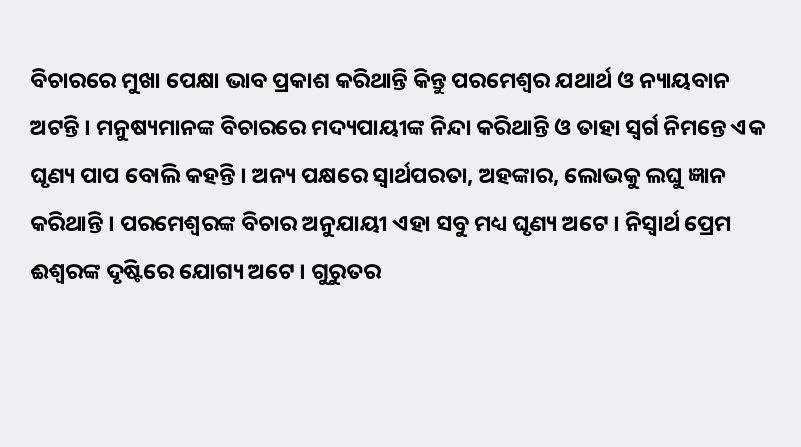ବିଚାରରେ ମୁଖା ପେକ୍ଷା ଭାବ ପ୍ରକାଶ କରିଥାନ୍ତି କିନ୍ତୁ ପରମେଶ୍ବର ଯଥାର୍ଥ ଓ ନ୍ୟାୟବାନ ଅଟନ୍ତି । ମନୁଷ୍ୟମାନଙ୍କ ବିଚାରରେ ମଦ୍ୟପାୟୀଙ୍କ ନିନ୍ଦା କରିଥାନ୍ତି ଓ ତାହା ସ୍ଵର୍ଗ ନିମନ୍ତେ ଏକ ଘୃଣ୍ୟ ପାପ ବୋଲି କହନ୍ତି । ଅନ୍ୟ ପକ୍ଷରେ ସ୍ୱାର୍ଥପରତା, ଅହଙ୍କାର, ଲୋଭକୁ ଲଘୁ ଜ୍ଞାନ କରିଥାନ୍ତି । ପରମେଶ୍ବରଙ୍କ ବିଚାର ଅନୁଯାୟୀ ଏହା ସବୁ ମଧ୍ୟ ଘୃଣ୍ୟ ଅଟେ । ନିସ୍ୱାର୍ଥ ପ୍ରେମ ଈଶ୍ବରଙ୍କ ଦୃଷ୍ଟିରେ ଯୋଗ୍ୟ ଅଟେ । ଗୁରୁତର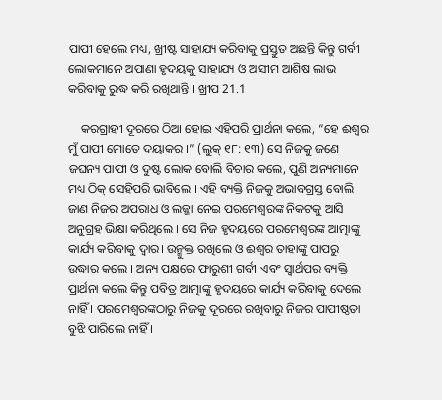ପାପୀ ହେଲେ ମଧ୍ୟ, ଖ୍ରୀଷ୍ଟ ସାହାଯ୍ୟ କରିବାକୁ ପ୍ରସ୍ତୁତ ଅଛନ୍ତି କିନ୍ତୁ ଗର୍ବୀ ଲୋକମାନେ ଅପାଣା ହୃଦୟକୁ ସାହାଯ୍ୟ ଓ ଅସୀମ ଆଶିଷ ଲାଭ କରିବାକୁ ରୁଦ୍ଧ କରି ରଖିଥାନ୍ତି । ଖ୍ରୀପ 21.1

    କରଗ୍ରାହୀ ଦୂରରେ ଠିଆ ହୋଇ ଏହିପରି ପ୍ରାର୍ଥନା କଲେ, “ହେ ଈଶ୍ଵର ମୁଁ ପାପୀ ମୋତେ ଦୟାକର ।” (ଲୁକ୍ ୧୮: ୧୩) ସେ ନିଜକୁ ଜଣେ ଜଘନ୍ୟ ପାପୀ ଓ ଦୁଷ୍ଟ ଲୋକ ବୋଲି ବିଚାର କଲେ, ପୁଣି ଅନ୍ୟମାନେ ମଧ୍ୟ ଠିକ୍ ସେହିପରି ଭାବିଲେ । ଏହି ବ୍ୟକ୍ତି ନିଜକୁ ଅଭାବଗ୍ରସ୍ତ ବୋଲି ଜାଣ ନିଜର ଅପରାଧ ଓ ଲଜ୍ଜା ନେଇ ପରମେଶ୍ବରଙ୍କ ନିକଟକୁ ଆସି ଅନୁଗ୍ରହ ଭିକ୍ଷା କରିଥିଲେ । ସେ ନିଜ ହୃଦୟରେ ପରମେଶ୍ବରଙ୍କ ଆତ୍ମାଙ୍କୁ କାର୍ଯ୍ୟ କରିବାକୁ ଦ୍ବାର। ଉନ୍ମୁକ୍ତ ରଖିଲେ ଓ ଈଶ୍ବର ତାହାଙ୍କୁ ପାପରୁ ଉଦ୍ଧାର କଲେ । ଅନ୍ୟ ପକ୍ଷରେ ଫାରୁଶୀ ଗର୍ବୀ ଏବଂ ସ୍ବାର୍ଥପର ବ୍ୟକ୍ତି ପ୍ରାର୍ଥନା କଲେ କିନ୍ତୁ ପବିତ୍ର ଆତ୍ମାଙ୍କୁ ହୃଦୟରେ କାର୍ଯ୍ୟ କରିବାକୁ ଦେଲେ ନାହିଁ । ପରମେଶ୍ଵରଙ୍କଠାରୁ ନିଜକୁ ଦୂରରେ ରଖିବାରୁ ନିଜର ପାପୀଷ୍ଠତା ବୁଝି ପାରିଲେ ନାହିଁ ।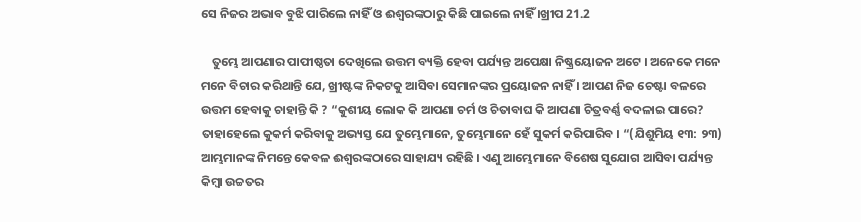ସେ ନିଜର ଅଭାବ ବୁଝି ପାରିଲେ ନାହିଁ ଓ ଈଶ୍ଵରଙ୍କଠାରୁ କିଛି ପାଇଲେ ନାହିଁ ।ଖ୍ରୀପ 21.2

    ତୁମ୍ଭେ ଆପଣାର ପାପୀଷ୍ଠତା ଦେଖିଲେ ଉତ୍ତମ ବ୍ୟକ୍ତି ହେବା ପର୍ଯ୍ୟନ୍ତ ଅପେକ୍ଷା ନିଷ୍କ୍ରୟୋଜନ ଅଟେ । ଅନେକେ ମନେ ମନେ ବିଚାର କରିଥାନ୍ତି ଯେ, ଖ୍ରୀଷ୍ଟଙ୍କ ନିକଟକୁ ଆସିବା ସେମାନଙ୍କର ପ୍ରୟୋଜନ ନାହିଁ । ଆପଣ ନିଜ ଚେଷ୍ଟା ବଳରେ ଉତ୍ତମ ହେବାକୁ ଚାହାନ୍ତି କି ? “କୁଶୀୟ ଲୋକ କି ଆପଣା ଚର୍ମ ଓ ଚିତାବାଘ କି ଆପଣା ଚିତ୍ରବର୍ଣ୍ଣ ବଦଳାଇ ପାରେ? ତାହାହେଲେ କୁକର୍ମ କରିବାକୁ ଅଭ୍ୟସ୍ତ ଯେ ତୁମ୍ଭେମାନେ, ତୁମ୍ଭେମାନେ ହେଁ ସୁକର୍ମ କରିପାରିବ । “(ଯିଶୁମିୟ ୧୩: ୨୩) ଆମ୍ଭମାନଙ୍କ ନିମନ୍ତେ କେବଳ ଈଶ୍ୱରଙ୍କଠାରେ ସାହାଯ୍ୟ ରହିଛି । ଏଣୁ ଆମ୍ଭେମାନେ ବିଶେଷ ସୁଯୋଗ ଆସିବା ପର୍ଯ୍ୟନ୍ତ କିମ୍ବା ଉଚ୍ଚତର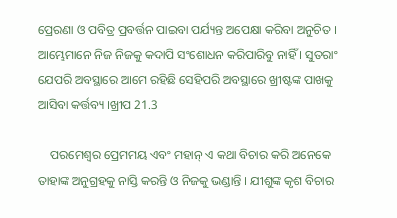ପ୍ରେରଣା ଓ ପବିତ୍ର ପ୍ରବର୍ତ୍ତନ ପାଇବା ପର୍ଯ୍ୟନ୍ତ ଅପେକ୍ଷା କରିବା ଅନୁଚିତ । ଆମ୍ଭେମାନେ ନିଜ ନିଜକୁ କଦାପି ସଂଶୋଧନ କରିପାରିବୁ ନାହିଁ । ସୁତରାଂ ଯେପରି ଅବସ୍ଥାରେ ଆମେ ରହିଛି ସେହିପରି ଅବସ୍ଥାରେ ଖ୍ରୀଷ୍ଟଙ୍କ ପାଖକୁ ଆସିବା କର୍ତ୍ତବ୍ୟ ।ଖ୍ରୀପ 21.3

    ପରମେଶ୍ବର ପ୍ରେମମୟ ଏବଂ ମହାନ୍ ଏ କଥା ବିଚାର କରି ଅନେକେ ତାହାଙ୍କ ଅନୁଗ୍ରହକୁ ନାସ୍ତି କରନ୍ତି ଓ ନିଜକୁ ଭଣ୍ଡାନ୍ତି । ଯୀଶୁଙ୍କ କୃଶ ବିଚାର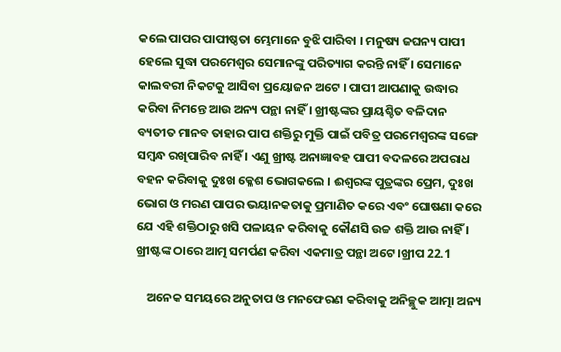କଲେ ପାପର ପାପୀଷ୍ଠତା ମ୍ଭେମାନେ ବୁଝି ପାରିବା । ମନୁଷ୍ୟ ଜଘନ୍ୟ ପାପୀ ହେଲେ ସୁଦ୍ଧା ପରମେଶ୍ବର ସେମାନଙ୍କୁ ପରିତ୍ୟାଗ କରନ୍ତି ନାହିଁ । ସେମାନେ କାଲବରୀ ନିକଟକୁ ଆସିବା ପ୍ରୟୋଜନ ଅଟେ । ପାପୀ ଆପଣାକୁ ଉଦ୍ଧାର କରିବା ନିମନ୍ତେ ଆଉ ଅନ୍ୟ ପନ୍ଥା ନାହିଁ । ଖ୍ରୀଷ୍ଟଙ୍କର ପ୍ରାୟଶ୍ଚିତ ବଳିଦାନ ବ୍ୟତୀତ ମାନବ ତାହାର ପାପ ଶକ୍ତିରୁ ମୁକ୍ତି ପାଇଁ ପବିତ୍ର ପରମେଶ୍ୱରଙ୍କ ସଙ୍ଗେ ସମ୍ବନ୍ଧ ରଖିପାରିବ ନାହିଁ । ଏଣୁ ଖ୍ରୀଷ୍ଟ ଅନାଜ୍ଞାବହ ପାପୀ ବଦଳରେ ଅପରାଧ ବହନ କରିବାକୁ ଦୁଃଖ କ୍ଳେଶ ଭୋଗକଲେ । ଈଶ୍ବରଙ୍କ ପୁତ୍ରଙ୍କର ପ୍ରେମ, ଦୁଃଖ ଭୋଗ ଓ ମରଣ ପାପର ଭୟାନକତାକୁ ପ୍ରମାଣିତ କରେ ଏବଂ ଘୋଷଣା କରେ ଯେ ଏହି ଶକ୍ତିଠାରୁ ଖସି ପଳାୟନ କରିବାକୁ କୌଣସି ଉଚ୍ଚ ଶକ୍ତି ଆଉ ନାହିଁ । ଖ୍ରୀଷ୍ଟଙ୍କ ଠାରେ ଆତ୍ମ ସମର୍ପଣ କରିବା ଏକମାତ୍ର ପନ୍ଥା ଅଟେ ।ଖ୍ରୀପ 22.1

    ଅନେକ ସମୟରେ ଅନୁତାପ ଓ ମନଫେରଣ କରିବାକୁ ଅନିଚ୍ଛୁକ ଆତ୍ମା ଅନ୍ୟ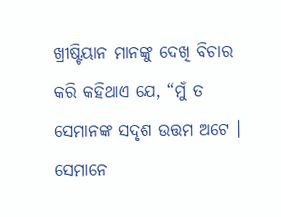ଖ୍ରୀଷ୍ଟିୟାନ ମାନଙ୍କୁ ଦେଖି ବିଚାର କରି କହିଥାଏ ଯେ, “ମୁଁ ତ ସେମାନଙ୍କ ସଦୃଶ ଉତ୍ତମ ଅଟେ । ସେମାନେ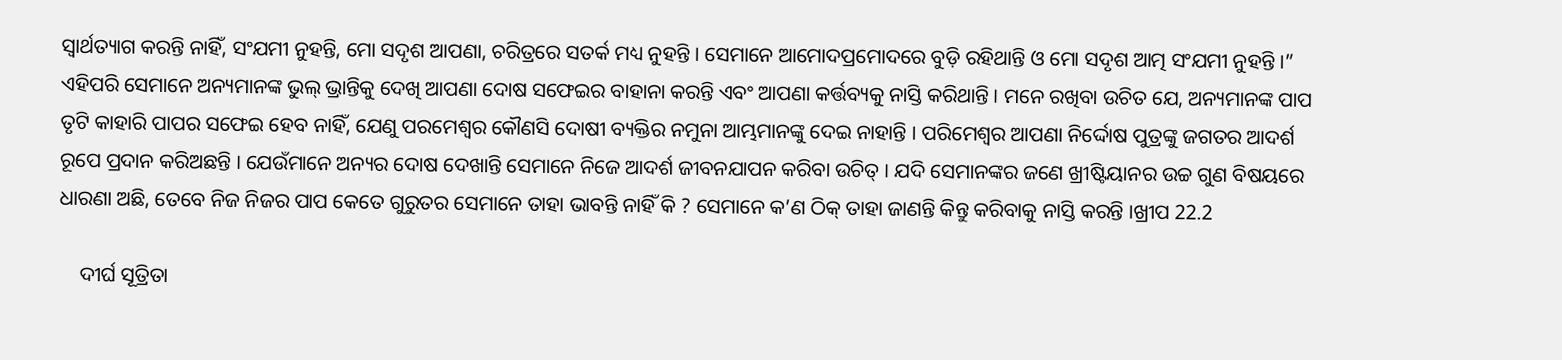ସ୍ଵାର୍ଥତ୍ୟାଗ କରନ୍ତି ନାହିଁ, ସଂଯମୀ ନୁହନ୍ତି, ମୋ ସଦୃଶ ଆପଣା, ଚରିତ୍ରରେ ସତର୍କ ମଧ୍ୟ ନୁହନ୍ତି । ସେମାନେ ଆମୋଦପ୍ରମୋଦରେ ବୁଡ଼ି ରହିଥାନ୍ତି ଓ ମୋ ସଦୃଶ ଆତ୍ମ ସଂଯମୀ ନୁହନ୍ତି ।” ଏହିପରି ସେମାନେ ଅନ୍ୟମାନଙ୍କ ଭୁଲ୍ ଭ୍ରାନ୍ତିକୁ ଦେଖି ଆପଣା ଦୋଷ ସଫେଇର ବାହାନା କରନ୍ତି ଏବଂ ଆପଣା କର୍ତ୍ତବ୍ୟକୁ ନାସ୍ତି କରିଥାନ୍ତି । ମନେ ରଖିବା ଉଚିତ ଯେ, ଅନ୍ୟମାନଙ୍କ ପାପ ତୃଟି କାହାରି ପାପର ସଫେଇ ହେବ ନାହିଁ, ଯେଣୁ ପରମେଶ୍ୱର କୌଣସି ଦୋଷୀ ବ୍ୟକ୍ତିର ନମୁନା ଆମ୍ଭମାନଙ୍କୁ ଦେଇ ନାହାନ୍ତି । ପରିମେଶ୍ଵର ଆପଣା ନିର୍ଦ୍ଦୋଷ ପୁତ୍ରଙ୍କୁ ଜଗତର ଆଦର୍ଶ ରୂପେ ପ୍ରଦାନ କରିଅଛନ୍ତି । ଯେଉଁମାନେ ଅନ୍ୟର ଦୋଷ ଦେଖାନ୍ତି ସେମାନେ ନିଜେ ଆଦର୍ଶ ଜୀବନଯାପନ କରିବା ଉଚିତ୍ । ଯଦି ସେମାନଙ୍କର ଜଣେ ଖ୍ରୀଷ୍ଟିୟାନର ଉଚ୍ଚ ଗୁଣ ବିଷୟରେ ଧାରଣା ଅଛି, ତେବେ ନିଜ ନିଜର ପାପ କେତେ ଗୁରୁତର ସେମାନେ ତାହା ଭାବନ୍ତି ନାହିଁ କି ? ସେମାନେ କ’ଣ ଠିକ୍ ତାହା ଜାଣନ୍ତି କିନ୍ତୁ କରିବାକୁ ନାସ୍ତି କରନ୍ତି ।ଖ୍ରୀପ 22.2

    ଦୀର୍ଘ ସୂତ୍ରିତା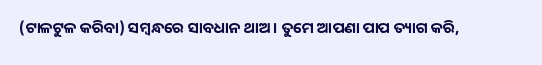(ଟାଳଟୁଳ କରିବା) ସମ୍ବନ୍ଧରେ ସାବଧାନ ଥାଅ । ତୁମେ ଆପଣା ପାପ ତ୍ୟାଗ କରି,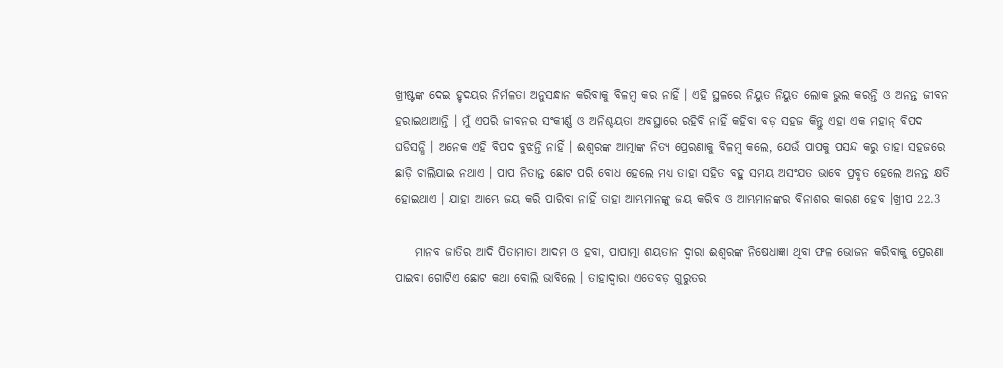ଖ୍ରୀଷ୍ଟଙ୍କ ଦେଇ ହୃଦୟର ନିର୍ମଳତା ଅନୁସନ୍ଧାନ କରିବାକୁ ବିଳମ୍ବ କର ନାହିଁ । ଏହି ସ୍ଥଳରେ ନିୟୁତ ନିୟୁତ ଲୋକ ଭୁଲ କରନ୍ତି ଓ ଅନନ୍ତ ଜୀବନ ହରାଇଥାଆନ୍ତି । ମୁଁ ଏପରି ଜୀବନର ସଂକୀର୍ଣ୍ଣ ଓ ଅନିଶ୍ଚୟତା ଅବସ୍ଥାରେ ରହିବି ନାହିଁ କହିବା ବଡ଼ ସହଜ କିନ୍ତୁ ଏହା ଏକ ମହାନ୍ ବିପଦ ଘଡିସନ୍ଧି । ଅନେକ ଏହି ବିପଦ ବୁଝନ୍ତି ନାହିଁ । ଈଶ୍ବରଙ୍କ ଆତ୍ମାଙ୍କ ନିତ୍ୟ ପ୍ରେରଣାକୁ ବିଳମ୍ବ କଲେ, ଯେଉଁ ପାପକୁ ପସନ୍ଦ କରୁ ତାହା ସହଜରେ ଛାଡ଼ି ଚାଲିଯାଇ ନଥାଏ । ପାପ ନିତାନ୍ତ ଛୋଟ ପରି ବୋଧ ହେଲେ ମଧ୍ୟ ତାହା ସହିତ ବହୁ ସମୟ ଅସଂଯତ ଭାବେ ପ୍ରବୃତ ହେଲେ ଅନନ୍ତ କ୍ଷତି ହୋଇଥାଏ । ଯାହା ଆମ୍ଭେ ଜୟ କରି ପାରିବା ନାହିଁ ତାହା ଆମ୍ଭମାନଙ୍କୁ ଜୟ କରିବ ଓ ଆମ୍ଭମାନଙ୍କର ବିନାଶର କାରଣ ହେବ ।ଖ୍ରୀପ 22.3

    ମାନବ ଜାତିର ଆଦି ପିତାମାତା ଆଦମ ଓ ହବା, ପାପାତ୍ମା ଶୟତାନ ଦ୍ଵାରା ଈଶ୍ବରଙ୍କ ନିଷେଧାଜ୍ଞା ଥିବା ଫଳ ଭୋଜନ କରିବାକୁ ପ୍ରେରଣା ପାଇବା ଗୋଟିଏ ଛୋଟ କଥା ବୋଲି ଭାବିଲେ । ତାହାଦ୍ବାରା ଏତେବଡ଼ ଗୁରୁତର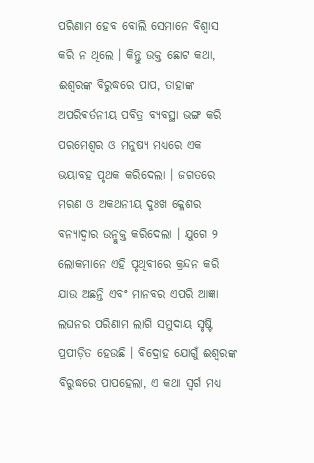ପରିଣାମ ହେବ ବୋଲି ସେମାନେ ବିଶ୍ବାସ କରି ନ ଥିଲେ । କିନ୍ତୁ ଉକ୍ତ ଛୋଟ କଥା, ଈଶ୍ବରଙ୍କ ବିରୁଦ୍ଧରେ ପାପ, ତାହାଙ୍କ ଅପରିଵର୍ତନୀୟ ପବିତ୍ର ବ୍ୟବସ୍ଥା ଭଙ୍ଗ କରି ପରମେଶ୍ବର ଓ ମନୁଷ୍ୟ ମଧ୍ୟରେ ଏକ ଭୟାବହ ପୃଥକ କରିଦେଲା । ଜଗତରେ ମରଣ ଓ ଅକଥନୀୟ ଦୁଃଖ କ୍ଳେଶର ବନ୍ୟାଦ୍ଵାର ଉନ୍ମୁକ୍ତ କରିଦେଲା । ଯୁଗେ ୨ ଲୋକମାନେ ଏହି ପୃଥିବୀରେ କ୍ରନ୍ଦନ କରି ଯାଉ ଅଛନ୍ତି ଏବଂ ମାନବର ଏପରି ଆଜ୍ଞା ଲଘନର ପରିଣାମ ଲାଗି ସମୁଦାୟ ସୃଷ୍ଟି ପ୍ରପୀଡ଼ିତ ହେଉଛି । ବିଦ୍ରୋହ ଯୋଗୁଁ ଈଶ୍ବରଙ୍କ ବିରୁଦ୍ଧରେ ପାପହେଲା, ଏ କଥା ସ୍ଵର୍ଗ ମଧ୍ୟ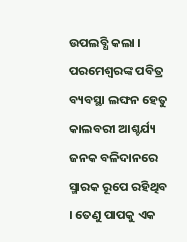ଉପଲବ୍ଧି କଲା । ପରମେଶ୍ଵରଙ୍କ ପବିତ୍ର ବ୍ୟବସ୍ଥା ଲଙ୍ଘନ ହେତୁ କାଲବରୀ ଆଶ୍ଚର୍ଯ୍ୟ ଜନକ ବଳିଦାନରେ ସ୍ମାରକ ରୂପେ ରହିଥିବ । ତେଣୁ ପାପକୁ ଏକ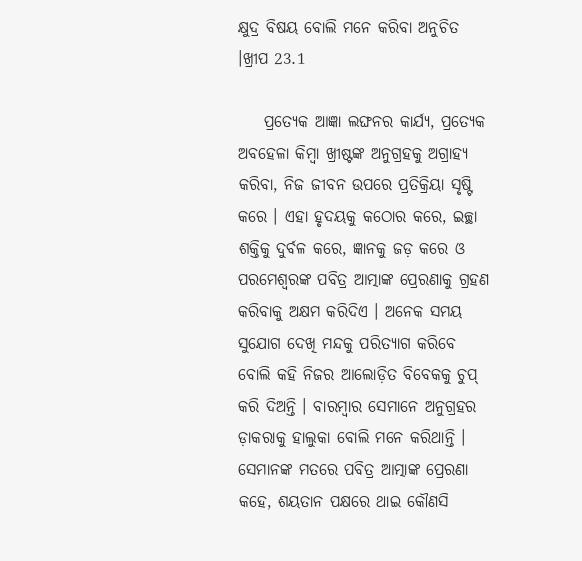କ୍ଷୁଦ୍ର ବିଷୟ ବୋଲି ମନେ କରିବା ଅନୁଚିତ ।ଖ୍ରୀପ 23.1

    ପ୍ରତ୍ୟେକ ଆଜ୍ଞା ଲଙ୍ଘନର କାର୍ଯ୍ୟ, ପ୍ରତ୍ୟେକ ଅବହେଳା କିମ୍ବା ଖ୍ରୀଷ୍ଟଙ୍କ ଅନୁଗ୍ରହକୁ ଅଗ୍ରାହ୍ୟ କରିବା, ନିଜ ଜୀବନ ଉପରେ ପ୍ରତିକ୍ରିୟା ସୃଷ୍ଟି କରେ । ଏହା ହୃଦୟକୁ କଠୋର କରେ, ଇଚ୍ଛା ଶକ୍ତିକୁ ଦୁର୍ବଳ କରେ, ଜ୍ଞାନକୁ ଜଡ଼ କରେ ଓ ପରମେଶ୍ଵରଙ୍କ ପବିତ୍ର ଆତ୍ମାଙ୍କ ପ୍ରେରଣାକୁ ଗ୍ରହଣ କରିବାକୁ ଅକ୍ଷମ କରିଦିଏ । ଅନେକ ସମୟ ସୁଯୋଗ ଦେଖି ମନ୍ଦକୁ ପରିତ୍ୟାଗ କରିବେ ବୋଲି କହି ନିଜର ଆଲୋଡ଼ିତ ବିବେକକୁ ଚୁପ୍ କରି ଦିଅନ୍ତି । ବାରମ୍ବାର ସେମାନେ ଅନୁଗ୍ରହର ଡ଼ାକରାକୁ ହାଲୁକା ବୋଲି ମନେ କରିଥାନ୍ତି । ସେମାନଙ୍କ ମତରେ ପବିତ୍ର ଆତ୍ମାଙ୍କ ପ୍ରେରଣା କହେ, ଶୟତାନ ପକ୍ଷରେ ଥାଇ କୌଣସି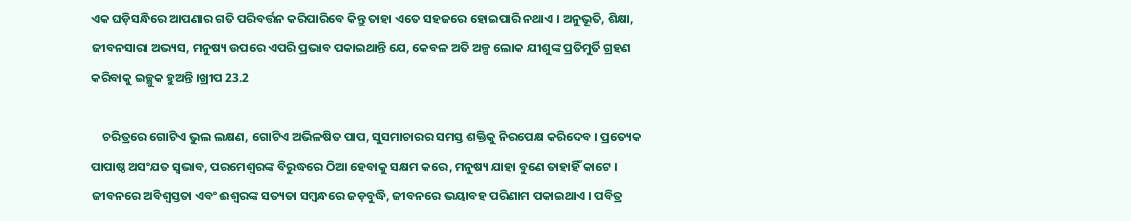ଏକ ଘଡ଼ିସନ୍ଧିରେ ଆପଣାର ଗତି ପରିବର୍ତ୍ତନ କରିପାରିବେ କିନ୍ତୁ ତାହା ଏତେ ସହଜରେ ହୋଇପାରି ନଥାଏ । ଅନୁଭୂତି, ଶିକ୍ଷା, ଜୀବନସାରା ଅଭ୍ୟସ, ମନୁଷ୍ୟ ଉପରେ ଏପରି ପ୍ରଭାବ ପକାଇଥାନ୍ତି ଯେ, କେବଳ ଅତି ଅଳ୍ପ ଲୋକ ଯୀଶୁଙ୍କ ପ୍ରତିମୁର୍ତି ଗ୍ରହଣ କରିବାକୁ ଇଚ୍ଛୁକ ହୁଅନ୍ତି ।ଖ୍ରୀପ 23.2

    ଚରିତ୍ରରେ ଗୋଟିଏ ଭୁଲ ଲକ୍ଷଣ, ଗୋଟିଏ ଅଭିଳଷିତ ପାପ, ସୁସମାଚାରର ସମସ୍ତ ଶକ୍ତିକୁ ନିରପେକ୍ଷ କରିଦେବ । ପ୍ରତ୍ୟେକ ପାପାଷ୍ଠ ଅସଂଯତ ସ୍ଵଭାବ, ପରମେଶ୍ୱରଙ୍କ ବିରୁଦ୍ଧରେ ଠିଆ ହେବାକୁ ସକ୍ଷମ କରେ, ମନୁଷ୍ୟ ଯାହା ବୁଣେ ତାହାହିଁ କାଟେ । ଜୀବନରେ ଅବିଶ୍ଵସ୍ତତା ଏବଂ ଈଶ୍ୱରଙ୍କ ସତ୍ୟତା ସମ୍ବନ୍ଧରେ ଜଡ଼ବୁଦ୍ଧି, ଜୀବନରେ ଭୟାବହ ପରିଣାମ ପକାଇଥାଏ । ପବିତ୍ର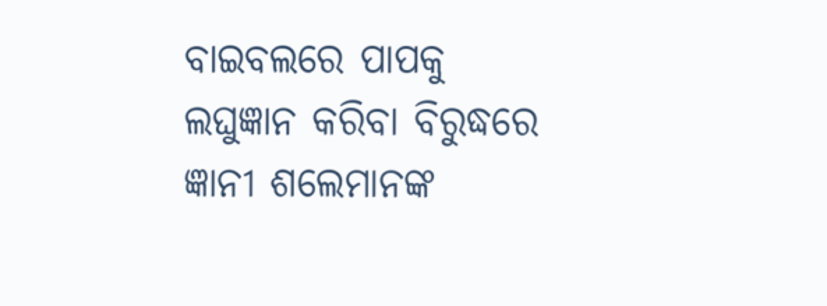ବାଇବଲରେ ପାପକୁ ଲଘୁଜ୍ଞାନ କରିବା ବିରୁଦ୍ଧରେ ଜ୍ଞାନୀ ଶଲେମାନଙ୍କ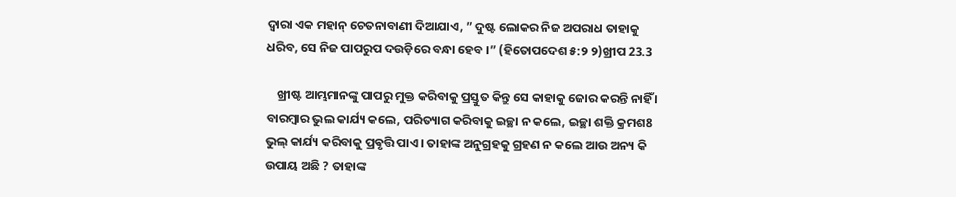ଦ୍ବାରା ଏକ ମହାନ୍ ଚେତନାବାଣୀ ଦିଆଯାଏ, ” ଦୁଷ୍ଟ ଲୋକର ନିଜ ଅପରାଧ ତାହାକୁ ଧରିବ, ସେ ନିଜ ପାପରୁପ ଦଉଡ଼ିରେ ବନ୍ଧା ହେବ ।” (ହିତୋପଦେଶ ୫:୨ ୨)ଖ୍ରୀପ 23.3

    ଖ୍ରୀଷ୍ଟ ଆମ୍ଭମାନଙ୍କୁ ପାପରୁ ମୁକ୍ତ କରିବାକୁ ପ୍ରସ୍ତୁତ କିନ୍ତୁ ସେ କାହାକୁ ଜୋର କରନ୍ତି ନାହିଁ । ବାରମ୍ବାର ଭୁଲ କାର୍ଯ୍ୟ କଲେ, ପରିତ୍ୟାଗ କରିବାକୁ ଇଚ୍ଛା ନ କଲେ, ଇଚ୍ଛା ଶକ୍ତି କ୍ରମଶ8 ଭୁଲ୍ କାର୍ଯ୍ୟ କରିବାକୁ ପ୍ରଵୃତ୍ତି ପାଏ । ତାହାଙ୍କ ଅନୁଗ୍ରହକୁ ଗ୍ରହଣ ନ କଲେ ଆଉ ଅନ୍ୟ କି ଉପାୟ ଅଛି ? ତାହାଙ୍କ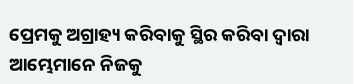ପ୍ରେମକୁ ଅଗ୍ରାହ୍ୟ କରିବାକୁ ସ୍ଥିର କରିବା ଦ୍ଵାରା ଆମ୍ଭେମାନେ ନିଜକୁ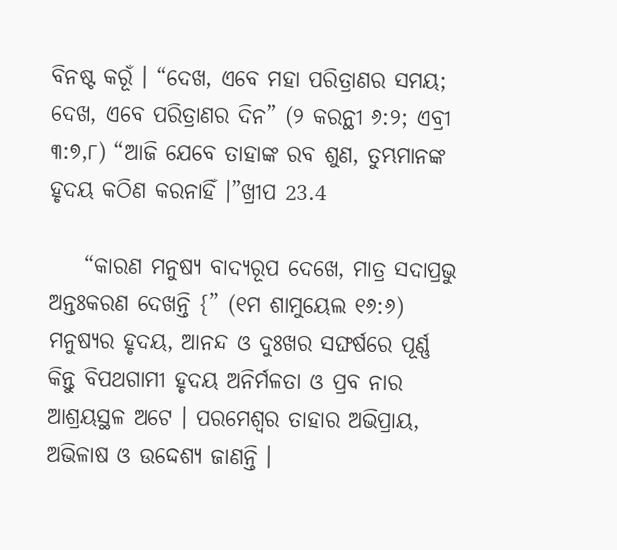ବିନଷ୍ଟ କରୂଁ । “ଦେଖ, ଏବେ ମହା ପରିତ୍ରାଣର ସମୟ; ଦେଖ, ଏବେ ପରିତ୍ରାଣର ଦିନ” (୨ କରନ୍ଥୀ ୬:୨; ଏବ୍ରୀ ୩:୭,୮) “ଆଜି ଯେବେ ତାହାଙ୍କ ରବ ଶୁଣ, ତୁମ୍ଭମାନଙ୍କ ହୃଦୟ କଠିଣ କରନାହିଁ ।”ଖ୍ରୀପ 23.4

    “କାରଣ ମନୁଷ୍ୟ ବାଦ୍ୟରୂପ ଦେଖେ, ମାତ୍ର ସଦାପ୍ରଭୁ ଅନ୍ତଃକରଣ ଦେଖନ୍ତି {” (୧ମ ଶାମୁୟେଲ ୧୬:୬) ମନୁଷ୍ୟର ହୃଦୟ, ଆନନ୍ଦ ଓ ଦୁଃଖର ସଙ୍ଘର୍ଷରେ ପୂର୍ଣ୍ଣ କିନ୍ତୁ ବିପଥଗାମୀ ହୃଦୟ ଅନିର୍ମଳତା ଓ ପ୍ରବ ନାର ଆଶ୍ରୟସ୍ଥଳ ଅଟେ । ପରମେଶ୍ବର ତାହାର ଅଭିପ୍ରାୟ, ଅଭିଳାଷ ଓ ଉଦ୍ଦେଶ୍ୟ ଜାଣନ୍ତି ।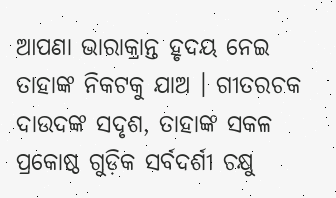ଆପଣା ଭାରାକ୍ରାନ୍ତ ହୃଦୟ ନେଇ ତାହାଙ୍କ ନିକଟକୁ ଯାଅ । ଗୀତରଚକ ଦାଉଦଙ୍କ ସଦୃଶ, ତାହାଙ୍କ ସକଳ ପ୍ରକୋଷ୍ଠ ଗୁଡ଼ିକ ସର୍ବଦର୍ଶୀ ଚକ୍ଷୁ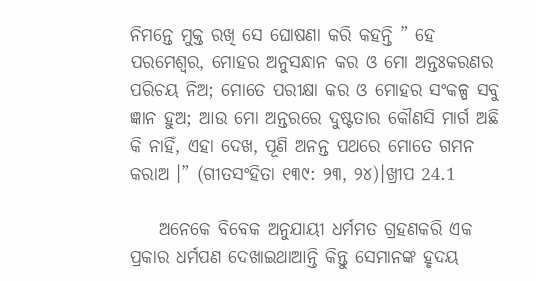ନିମନ୍ତେ ମୁକ୍ତ ରଖି ସେ ଘୋଷଣା କରି କହନ୍ତି ” ହେ ପରମେଶ୍ବର, ମୋହର ଅନୁସନ୍ଧାନ କର ଓ ମୋ ଅନ୍ତଃକରଣର ପରିଚୟ ନିଅ; ମୋତେ ପରୀକ୍ଷା କର ଓ ମୋହର ସଂକଳ୍ପ ସବୁ ଜ୍ଞାନ ହୁଅ; ଆଉ ମୋ ଅନ୍ତରରେ ଦୁଷ୍ଟତାର କୌଣସି ମାର୍ଗ ଅଛି କି ନାହିଁ, ଏହା ଦେଖ, ପୂଣି ଅନନ୍ତ ପଥରେ ମୋତେ ଗମନ କରାଅ ।” (ଗୀତସଂହିତା ୧୩୯: ୨୩, ୨୪)।ଖ୍ରୀପ 24.1

    ଅନେକେ ବିବେକ ଅନୁଯାୟୀ ଧର୍ମମତ ଗ୍ରହଣକରି ଏକ ପ୍ରକାର ଧର୍ମପଣ ଦେଖାଇଥାଆନ୍ତି କିନ୍ତୁ ସେମାନଙ୍କ ହୃଦୟ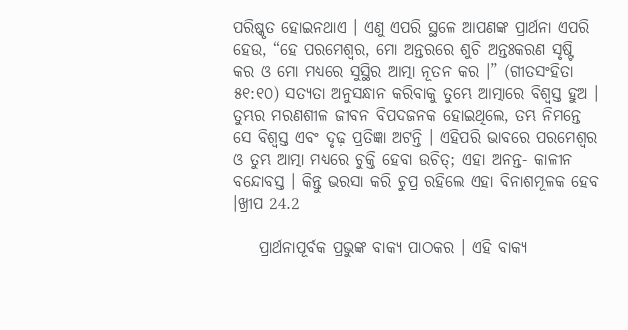ପରିଷ୍କୃତ ହୋଇନଥାଏ । ଏଣୁ ଏପରି ସ୍ଥଳେ ଆପଣଙ୍କ ପ୍ରାର୍ଥନା ଏପରି ହେଉ, “ହେ ପରମେଶ୍ଵର, ମୋ ଅନ୍ତରରେ ଶୁଚି ଅନ୍ତଃକରଣ ସୃଷ୍ଟି କର ଓ ମୋ ମଧ୍ୟରେ ସୁସ୍ଥିର ଆତ୍ମା ନୂତନ କର ।” (ଗୀତସଂହିତା ୫୧:୧୦) ସତ୍ୟତା ଅନୁସନ୍ଧାନ କରିବାକୁ ତୁମ୍ଭେ ଆତ୍ମାରେ ବିଶ୍ବସ୍ତ ହୁଅ । ତୁମ୍ଭର ମରଣଶୀଳ ଜୀବନ ବିପଦଜନକ ହୋଇଥିଲେ, ତମ୍ଭ ନିମନ୍ତେ ସେ ବିଶ୍ବସ୍ତ ଏବଂ ଦୃଢ଼ ପ୍ରତିଜ୍ଞା ଅଟନ୍ତି । ଏହିପରି ଭାବରେ ପରମେଶ୍ୱର ଓ ତୁମ୍ଭ ଆତ୍ମା ମଧ୍ୟରେ ଚୁକ୍ତି ହେବା ଉଚିତ୍; ଏହା ଅନନ୍ତ- କାଳୀନ ବନ୍ଦୋବସ୍ତ । କିନ୍ତୁ ଭରସା କରି ଚୁପ୍ର ରହିଲେ ଏହା ବିନାଶମୂଳକ ହେବ ।ଖ୍ରୀପ 24.2

    ପ୍ରାର୍ଥନାପୂର୍ବକ ପ୍ରଭୁଙ୍କ ବାକ୍ୟ ପାଠକର । ଏହି ବାକ୍ୟ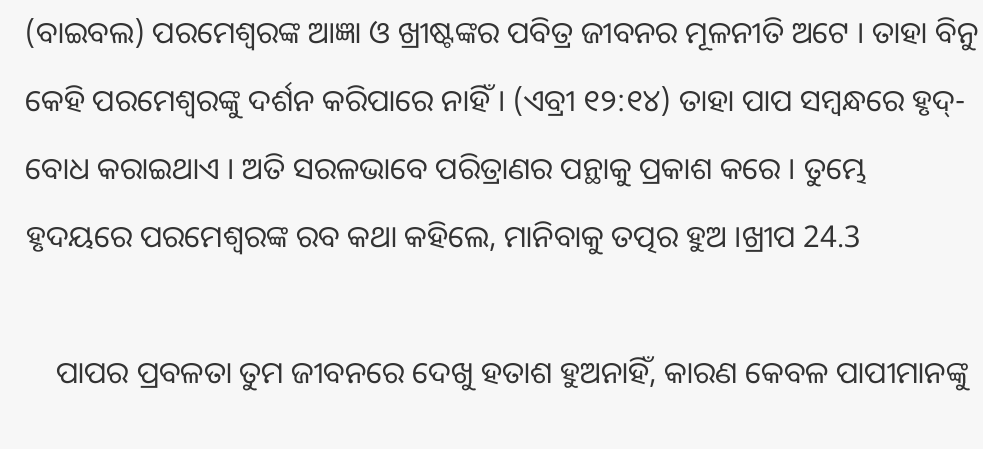(ବାଇବଲ) ପରମେଶ୍ବରଙ୍କ ଆଜ୍ଞା ଓ ଖ୍ରୀଷ୍ଟଙ୍କର ପବିତ୍ର ଜୀବନର ମୂଳନୀତି ଅଟେ । ତାହା ବିନୁ କେହି ପରମେଶ୍ବରଙ୍କୁ ଦର୍ଶନ କରିପାରେ ନାହିଁ । (ଏବ୍ରୀ ୧୨:୧୪) ତାହା ପାପ ସମ୍ବନ୍ଧରେ ହୃଦ୍-ବୋଧ କରାଇଥାଏ । ଅତି ସରଳଭାବେ ପରିତ୍ରାଣର ପନ୍ଥାକୁ ପ୍ରକାଶ କରେ । ତୁମ୍ଭେ ହୃଦୟରେ ପରମେଶ୍ବରଙ୍କ ରବ କଥା କହିଲେ, ମାନିବାକୁ ତତ୍ପର ହୁଅ ।ଖ୍ରୀପ 24.3

    ପାପର ପ୍ରବଳତା ତୁମ ଜୀବନରେ ଦେଖୁ ହତାଶ ହୁଅନାହିଁ, କାରଣ କେବଳ ପାପୀମାନଙ୍କୁ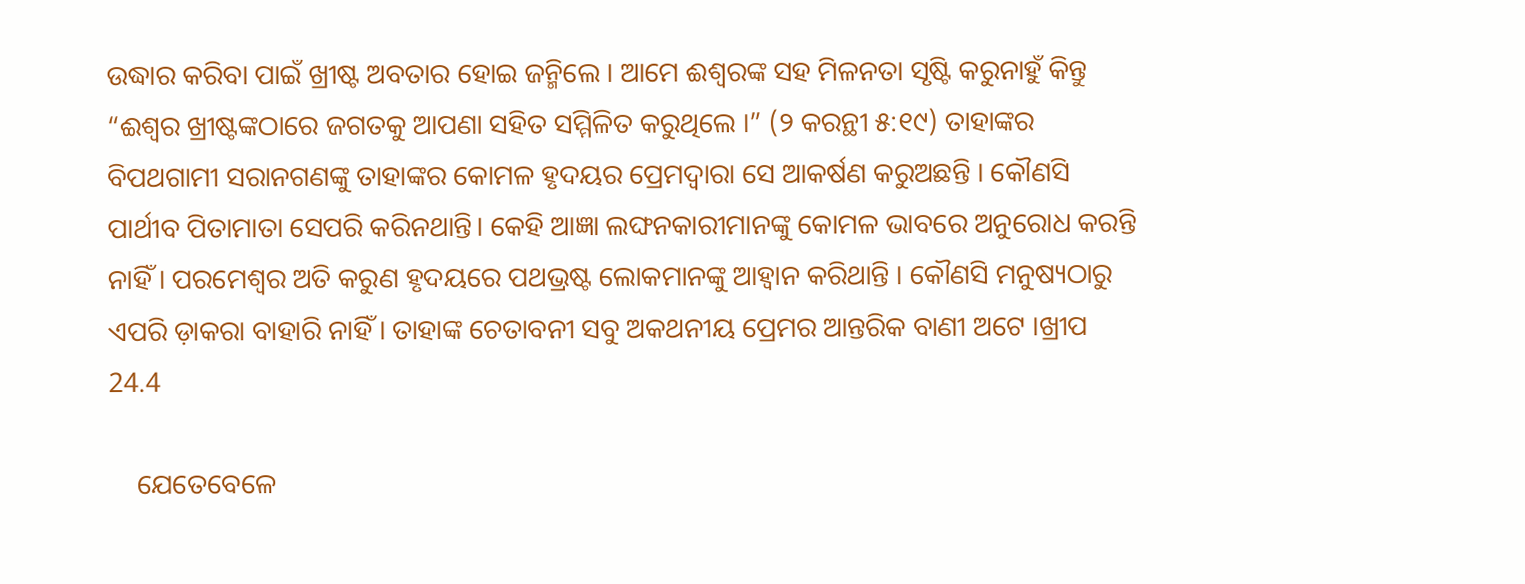ଉଦ୍ଧାର କରିବା ପାଇଁ ଖ୍ରୀଷ୍ଟ ଅବତାର ହୋଇ ଜନ୍ମିଲେ । ଆମେ ଈଶ୍ବରଙ୍କ ସହ ମିଳନତା ସୃଷ୍ଟି କରୁନାହୁଁ କିନ୍ତୁ “ଈଶ୍ଵର ଖ୍ରୀଷ୍ଟଙ୍କଠାରେ ଜଗତକୁ ଆପଣା ସହିତ ସମ୍ମିଳିତ କରୁଥିଲେ ।” (୨ କରନ୍ଥୀ ୫:୧୯) ତାହାଙ୍କର ବିପଥଗାମୀ ସରାନଗଣଙ୍କୁ ତାହାଙ୍କର କୋମଳ ହୃଦୟର ପ୍ରେମଦ୍ଵାରା ସେ ଆକର୍ଷଣ କରୁଅଛନ୍ତି । କୌଣସି ପାର୍ଥୀବ ପିତାମାତା ସେପରି କରିନଥାନ୍ତି। କେହି ଆଜ୍ଞା ଲଙ୍ଘନକାରୀମାନଙ୍କୁ କୋମଳ ଭାବରେ ଅନୁରୋଧ କରନ୍ତି ନାହିଁ । ପରମେଶ୍ବର ଅତି କରୁଣ ହୃଦୟରେ ପଥଭ୍ରଷ୍ଟ ଲୋକମାନଙ୍କୁ ଆହ୍ବାନ କରିଥାନ୍ତି । କୌଣସି ମନୁଷ୍ୟଠାରୁ ଏପରି ଡ଼ାକରା ବାହାରି ନାହିଁ । ତାହାଙ୍କ ଚେତାବନୀ ସବୁ ଅକଥନୀୟ ପ୍ରେମର ଆନ୍ତରିକ ବାଣୀ ଅଟେ ।ଖ୍ରୀପ 24.4

    ଯେତେବେଳେ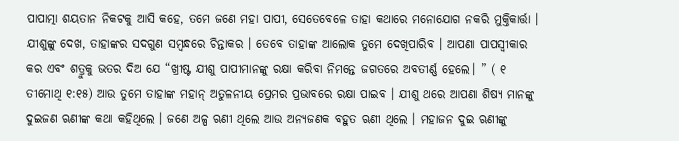ପାପାତ୍ମା ଶୟତାନ ନିକଟକୁ ଆସି କହେ, ତମେ ଜଣେ ମହା ପାପୀ, ସେତେବେଳେ ତାହା କଥାରେ ମନୋଯୋଗ ନକରି ମୁକ୍ତିକାର୍ତ୍ତା । ଯୀଶୁଙ୍କୁ ଦେଖ, ତାହାଙ୍କର ସଦଗୁଣ ସମ୍ବନ୍ଧରେ ଚିନ୍ତାକର । ତେବେ ତାହାଙ୍କ ଆଲୋକ ତୁମେ ଦେଖିପାରିବ । ଆପଣା ପାପସ୍ୱୀକାର କର ଏବଂ ଶତ୍ରୁକୁ ଭତର ଦିଅ ଯେ “ଖ୍ରୀଷ୍ଟ ଯୀଶୁ ପାପୀମାନଙ୍କୁ ରକ୍ଷା କରିବା ନିମନ୍ତେ ଜଗତରେ ଅବତୀର୍ଣ୍ଣ ହେଲେ। ” ( ୧ ତୀମୋଥି ୧:୧୫) ଆଉ ତୁମେ ତାହାଙ୍କ ମହାନ୍ ଅତୁଳନୀୟ ପ୍ରେମର ପ୍ରଭାବରେ ରକ୍ଷା ପାଇବ । ଯୀଶୁ ଥରେ ଆପଣା ଶିଷ୍ୟ ମାନଙ୍କୁ ଦୁଇଜଣ ଋଣୀଙ୍କ କଥା କହିଥିଲେ । ଜଣେ ଅଳ୍ପ ଋଣୀ ଥିଲେ ଆଉ ଅନ୍ୟଜଣକ ବହୁତ ଋଣୀ ଥିଲେ । ମହାଜନ ଦୁଇ ଋଣୀଙ୍କୁ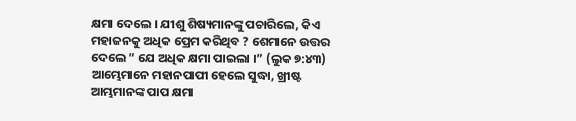କ୍ଷମା ଦେଲେ । ଯୀଶୁ ଶିଷ୍ୟମାନଙ୍କୁ ପଚାରିଲେ, କିଏ ମହାଜନକୁ ଅଧିକ ପ୍ରେମ କରିଥିବ ? ଶେମାନେ ଉତ୍ତର ଦେଲେ ” ଯେ ଅଧିକ କ୍ଷମା ପାଇଲା ।” (ଲୁକ ୭:୪୩) ଆମ୍ଭେମାନେ ମହାନପାପୀ ହେଲେ ସୁଦ୍ଧା, ଖ୍ରୀଷ୍ଟ ଆମ୍ଭମାନଙ୍କ ପାପ କ୍ଷମା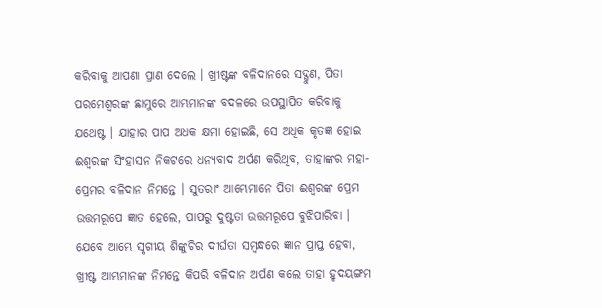କରିବାକୁ ଆପଣା ପ୍ରାଣ ଦେଲେ । ଖ୍ରୀଷ୍ଟଙ୍କ ବଳିଦାନରେ ସଦ୍ଗୁଣ, ପିତା ପରମେଶ୍ବରଙ୍କ ଛାମୁରେ ଆମ୍ଭମାନଙ୍କ ବଦଳରେ ଉପସ୍ଥାପିତ କରିବାକୁ ଯଥେଷ୍ଟ । ଯାହାର ପାପ ଅଧକ କ୍ଷମା ହୋଇଛି, ସେ ଅଧିକ କୃତଜ୍ଞ ହୋଇ ଈଶ୍ବରଙ୍କ ସିଂହାସନ ନିକଟରେ ଧନ୍ୟବାଦ ଅର୍ପଣ କରିଥିବ, ତାହାଙ୍କର ମହା-ପ୍ରେମର ବଳିଦାନ ନିମନ୍ତେ । ସୁତରାଂ ଆମ୍ଭେମାନେ ପିତା ଈଶ୍ବରଙ୍କ ପ୍ରେମ ଉତ୍ତମରୂପେ ଜ୍ଞାତ ହେଲେ, ପାପରୁ ଦୁଷ୍ଟତା ଉତ୍ତମରୂପେ ବୁଝିପାରିବା । ଯେବେ ଆମ୍ଭେ ସୃଗୀୟ ଶିଙ୍କୁଚିର ଦୀର୍ଘତା ସମ୍ବନ୍ଧରେ ଜ୍ଞାନ ପ୍ରାପ୍ତ ହେବା, ଖ୍ରୀଷ୍ଟ ଆମ୍ଭମାନଙ୍କ ନିମନ୍ତେ କିପରି ବଳିଦାନ ଅର୍ପଣ କଲେ ତାହା ହୃଦୟଙ୍ଗମ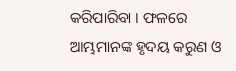କରିପାରିବା । ଫଳରେ ଆମ୍ଭମାନଙ୍କ ହୃଦୟ କରୁଣ ଓ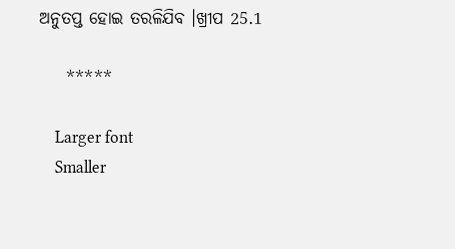ଅନୁତପ୍ତ ହୋଇ ତରଳିଯିବ ।ଖ୍ରୀପ 25.1

    *****

    Larger font
    Smaller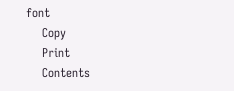font
    Copy
    Print
    Contents